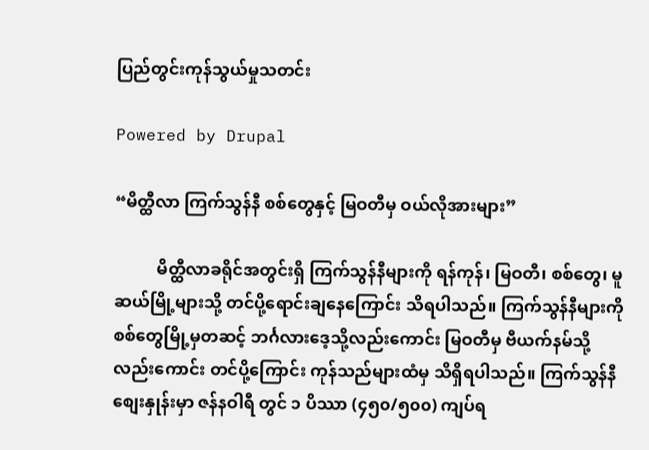ပြည်တွင်းကုန်သွယ်မှုသတင်း

Powered by Drupal

“မိတ္ထီလာ ကြက်သွန်နီ စစ်တွေနှင့် မြဝတီမှ ဝယ်လိုအားများ”

          မိတ္ထီလာခရိုင်အတွင်းရှိ ကြက်သွန်နီများကို ရန်ကုန်၊ မြဝတီ၊ စစ်တွေ၊ မူဆယ်မြို့များသို့ တင်ပို့ရောင်းချနေကြောင်း သိရပါသည်။ ကြက်သွန်နီများကို စစ်တွေမြို့မှတဆင့် ဘင်္ဂလားဒေ့သို့လည်းကောင်း မြဝတီမှ ဗီယက်နမ်သို့လည်းကောင်း တင်ပို့ကြောင်း ကုန်သည်များထံမှ သိရှိရပါသည်။ ကြက်သွန်နီစျေးနှုန်းမှာ ဇန်နဝါရီ တွင် ၁ ပိဿာ (၄၅၀/၅၀၀) ကျပ်ရ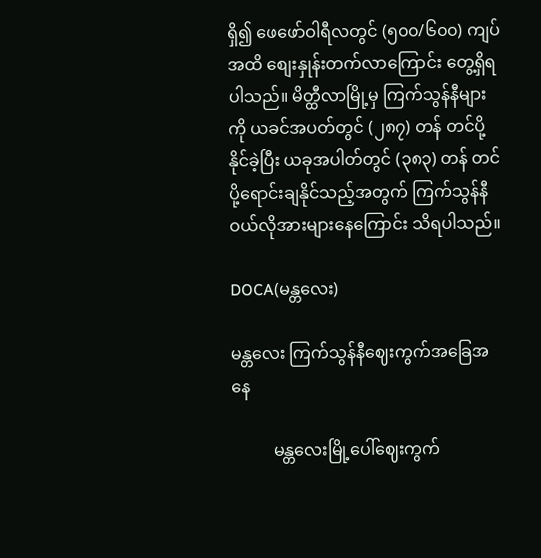ရှိ၍ ဖေဖော်ဝါရီလတွင် (၅၀၀/၆၀၀) ကျပ်အထိ စျေးနှုန်းတက်လာကြောင်း တွေ့ရှိရပါသည်။ မိတ္ထီလာမြို့မှ ကြက်သွန်နီများကို ယခင်အပတ်တွင် (၂၈၇) တန် တင်ပို့နိုင်ခဲ့ပြီး ယခုအပါတ်တွင် (၃၈၃) တန် တင်ပို့ရောင်းချနိုင်သည့်အတွက် ကြက်သွန်နီဝယ်လိုအားများနေ‌ကြောင်း သိရပါသည်။

DOCA(မန္တလေး)

မန္တလေး ကြက်သွန်နီဈေးကွက်အခြေအနေ

          မန္တလေးမြို့ပေါ်ဈေးကွက်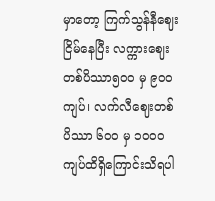မှာတော့ ကြက်သွန်နီဈေးငြိမ်နေပြီး လက္ကားဈေးတစ်ပိဿာ၅၀၀ မှ ၉၀၀ ကျပ်၊ လက်လီဈေးတစ်ပိဿာ ၆၀၀ မှ ၁၀၀၀ ကျပ်ထိရှိကြောင်းသိရပါ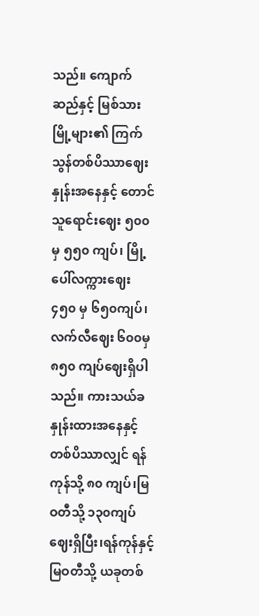သည်။ ကျောက်ဆည်နှင့် မြစ်သားမြို့များ၏ ကြက်သွန်တစ်ပိဿာဈေးနှုန်းအနေနှင့် တောင်သူရောင်းဈေး ၅၀၀မှ ၅၅၀ ကျပ်၊ မြို့ပေါ်လက္ကားဈေး ၄၅၀ မှ ၆၅၀ကျပ်၊ လက်လီဈေး ၆၀၀မှ၈၅၀ ကျပ်ဈေးရှိပါသည်။ ကားသယ်ခနှုန်းထားအနေနှင့် တစ်ပိဿာလျှင် ရန်ကုန်သို့ ၈၀ ကျပ်၊မြဝတီသို့ ၁၃၀ကျပ်ဈေးရှိပြီး၊ရန်ကုန်နှင့်မြဝတီသို့ ယခုတစ်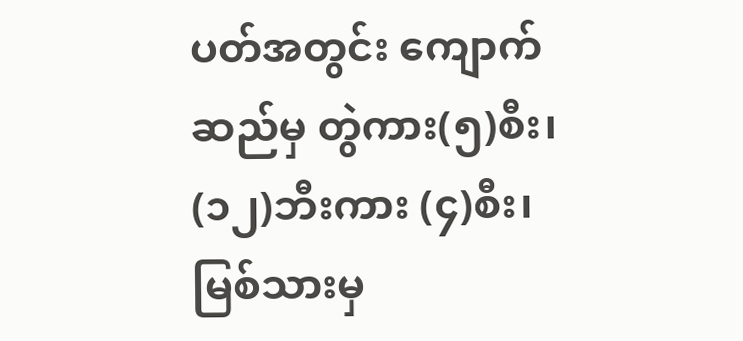ပတ်အတွင်း ကျောက်ဆည်မှ တွဲကား(၅)စီး၊ (၁၂)ဘီးကား (၄)စီး၊ မြစ်သားမှ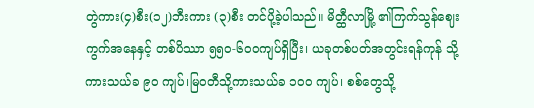တွဲကား(၄)စီး(၁၂)ဘီးကား (၃)စီး တင်ပို့ခဲ့ပါသည်။ မိတ္ထီလာမြို့ ၏ကြက်သွန်ဈေးကွက်အနေနှင့် တစ်ပိဿာ ၅၅၀-၆၀၀ကျပ်ရှိပြီး၊ ယခုတစ်ပတ်အတွင်းရန်ကုန် သို့ကားသယ်ခ ၉၀ ကျပ်၊မြဝတီသို့ကားသယ်ခ ၁၀၀ ကျပ်၊ စစ်တွေသို့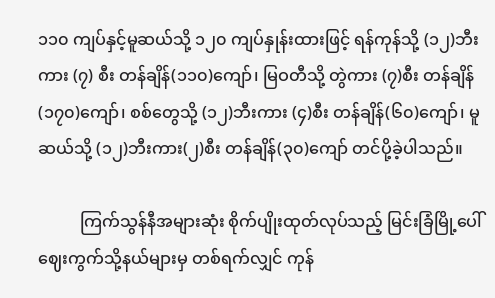၁၁၀ ကျပ်နှင့်မူဆယ်သို့ ၁၂၀ ကျပ်နှုန်းထားဖြင့် ရန်ကုန်သို့ (၁၂)ဘီးကား (၇) စီး တန်ချိန်(၁၁၀)ကျော်၊ မြဝတီသို့ တွဲကား (၇)စီး တန်ချိန်(၁၇၀)ကျော်၊ စစ်တွေသို့ (၁၂)ဘီးကား (၄)စီး တန်ချိန်(၆၀)ကျော်၊ မူဆယ်သို့ (၁၂)ဘီးကား(၂)စီး တန်ချိန်(၃၀)ကျော် တင်ပို့ခဲ့ပါသည်။

          ကြက်သွန်နီအများဆုံး စိုက်ပျိုးထုတ်လုပ်သည့် မြင်းခြံမြို့ပေါ်ဈေးကွက်သို့နယ်များမှ တစ်ရက်လျှင် ကုန်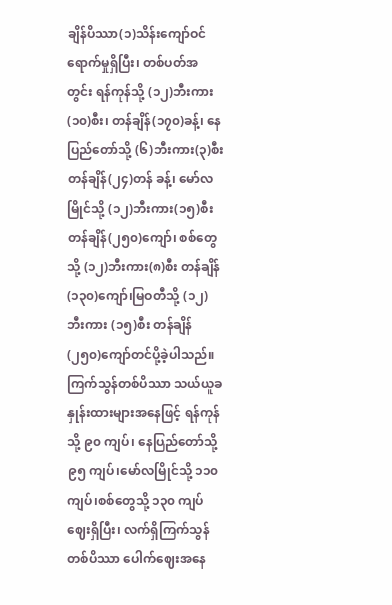ချိန်ပိဿာ(၁)သိန်းကျော်ဝင်ရောက်မှုရှိပြီး၊ တစ်ပတ်အတွင်း ရန်ကုန်သို့ (၁၂)ဘီးကား (၁၀)စီး၊ တန်ချိန်(၁၇၀)ခန့်၊ နေပြည်တော်သို့ (၆)ဘီးကား(၃)စီး တန်ချိန်(၂၄)တန် ခန့်၊ မော်လမြိုင်သို့ (၁၂)ဘီးကား(၁၅)စီး တန်ချိန်(၂၅၀)ကျော်၊ စစ်တွေသို့ (၁၂)ဘီးကား(၈)စီး တန်ချိန်(၁၃၀)ကျော်၊မြဝတီသို့ (၁၂)ဘီးကား (၁၅)စီး တန်ချိန်(၂၅၀)ကျော်တင်ပို့ခဲ့ပါသည်။ ကြက်သွန်တစ်ပိဿာ သယ်ယူခနှုန်းထားများအနေဖြင့် ရန်ကုန်သို့ ၉၀ ကျပ်၊ နေပြည်တော်သို့ ၉၅ ကျပ်၊မော်လမြိုင်သို့ ၁၁၀ ကျပ်၊စစ်တွေသို့ ၁၃၀ ကျပ်ဈေးရှိပြီး၊ လက်ရှိကြက်သွန်တစ်ပိဿာ ပေါက်ဈေးအနေ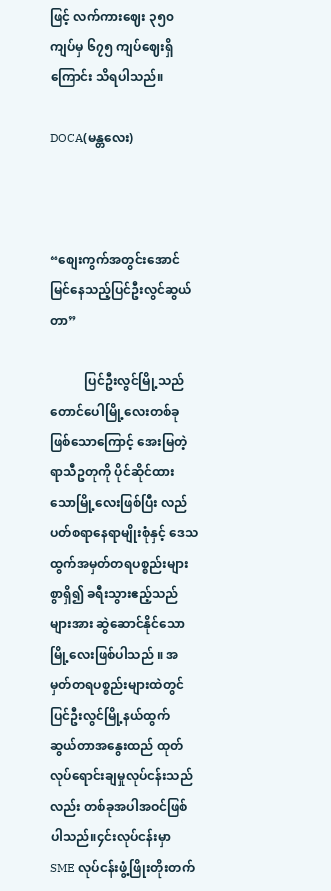ဖြင့် လက်ကားဈေး ၃၅၀ ကျပ်မှ ၆၇၅ ကျပ်ဈေးရှိကြောင်း သိရပါသည်။

DOCA(မန္တလေး)



“စျေးကွက်အတွင်းအောင်မြင်နေသည့်ပြင်ဦးလွင်ဆွယ်တာ”

           ပြင်ဦးလွင်မြို့သည် တောင်ပေါမြို့လေးတစ်ခုဖြစ်သောကြောင့် အေးမြတဲ့ရာသီဥတုကို ပိုင်ဆိုင်ထားသောမြို့လေးဖြစ်ပြီး လည်ပတ်စရာနေရာမျိုးစုံနှင့် ဒေသထွက်အမှတ်တရပစ္စည်းများစွာရှိ၍ ခရီးသွားဧည့်သည်များအား ဆွဲဆောင်နိုင်သောမြို့လေးဖြစ်ပါသည် ။ အမှတ်တရပစ္စည်းများထဲတွင် ပြင်ဦးလွင်မြို့နယ်ထွက် ဆွယ်တာအနွေးထည် ထုတ်လုပ်ရောင်းချမှုလုပ်ငန်းသည်လည်း တစ်ခုအပါအဝင်ဖြစ်ပါသည်။၄င်းလုပ်ငန်းမှာ SME လုပ်ငန်းဖွံ့ဖြိုးတိုးတက်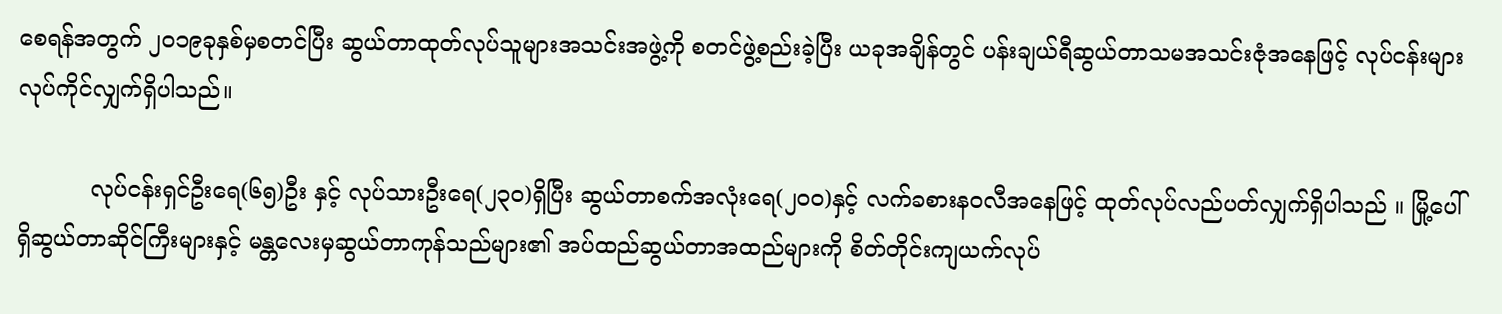စေရန်အတွက် ၂၀၁၉ခုနှစ်မှစတင်ပြီး ဆွယ်တာထုတ်လုပ်သူများအသင်းအဖွဲ့ကို စတင်ဖွဲ့စည်းခဲ့ပြီး ယခုအချိန်တွင် ပန်းချယ်ရီဆွယ်တာသမအသင်းဇုံအနေဖြင့် လုပ်ငန်းများလုပ်ကိုင်လျှက်ရှိပါသည်။

          လုပ်ငန်းရှင်ဦးရေ(၆၅)ဦး နှင့် လုပ်သားဦးရေ(၂၃၀)ရှိပြီး ဆွယ်တာစက်အလုံးရေ(၂၀၀)နှင့် လက်ခစားနဝလီအနေဖြင့် ထုတ်လုပ်လည်ပတ်လျှက်ရှိပါသည် ။ မြို့ပေါ်ရှိဆွယ်တာဆိုင်ကြီးများနှင့် မန္တလေးမှဆွယ်တာကုန်သည်များ၏ အပ်ထည်ဆွယ်တာအထည်များကို စိတ်တိုင်းကျယက်လုပ်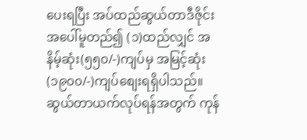ပေးရပြီး အပ်ထည်ဆွယ်တာဒီဇိုင်းအပေါ်မူတည်၍ (၁)ထည်လျှင် အနိမ့်ဆုံး(၅၅၀/-)ကျပ်မှ အမြင့်ဆုံး (၁၉၀၀/-)ကျပ်စျေးရရှိပါသည်။ ဆွယ်တာယက်လုပ်ရန်အတွက် ကုန်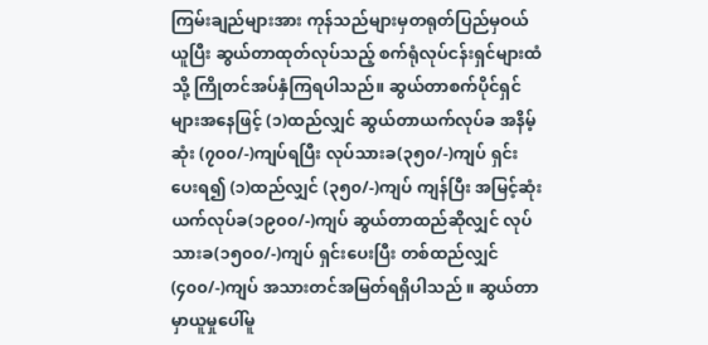ကြမ်းချည်များအား ကုန်သည်များမှတရုတ်ပြည်မှဝယ်ယူပြီး ဆွယ်တာထုတ်လုပ်သည့် စက်ရုံလုပ်ငန်းရှင်များထံသို့ ကြိုတင်အပ်နှံကြရပါသည်။ ဆွယ်တာစက်ပိုင်ရှင်များအနေဖြင့် (၁)ထည်လျှင် ဆွယ်တာယက်လုပ်ခ အနိမ့်ဆုံး (၇၀၀/-)ကျပ်ရပြီး လုပ်သားခ(၃၅၀/-)ကျပ် ရှင်းပေးရ၍ (၁)ထည်လျှင် (၃၅၀/-)ကျပ် ကျန်ပြီး အမြင့်ဆုံးယက်လုပ်ခ(၁၉၀၀/-)ကျပ် ဆွယ်တာထည်ဆိုလျှင် လုပ်သားခ(၁၅၀၀/-)ကျပ် ရှင်းပေးပြီး တစ်ထည်လျှင်(၄၀၀/-)ကျပ် အသားတင်အမြတ်ရရှိပါသည် ။ ဆွယ်တာမှာယူမှုပေါ်မူ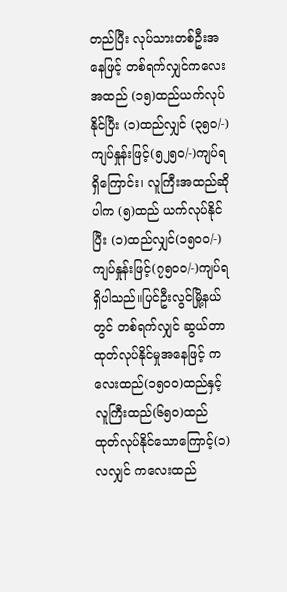တည်ပြီး လုပ်သားတစ်ဦးအနေဖြင့် တစ်ရက်လျှင်ကလေးအထည် (၁၅)ထည်ယက်လုပ်နိုင်ပြီး (၁)ထည်လျှင် (၃၅၀/-)ကျပ်နှုန်းဖြင့်(၅၂၅၀/-)ကျပ်ရရှိကြောင်း၊ လူကြီးအထည်ဆိုပါက (၅)ထည် ယက်လုပ်နိုင်ပြီး (၁)ထည်လျှင်(၁၅၀၀/-)ကျပ်နှုန်းဖြင့်(၇၅၀၀/-)ကျပ်ရရှိပါသည်။ပြင်ဦးလွင်မြို့နယ်တွင် တစ်ရက်လျှင် ဆွယ်တာထုတ်လုပ်နိုင်မှုအနေဖြင့် ကလေးထည်(၁၅၀၀)ထည်နှင့် လူကြီးထည်(၆၅၀)ထည် ထုတ်လုပ်နိုင်သောကြောင့်(၁)လလျှင် ကလေးထည်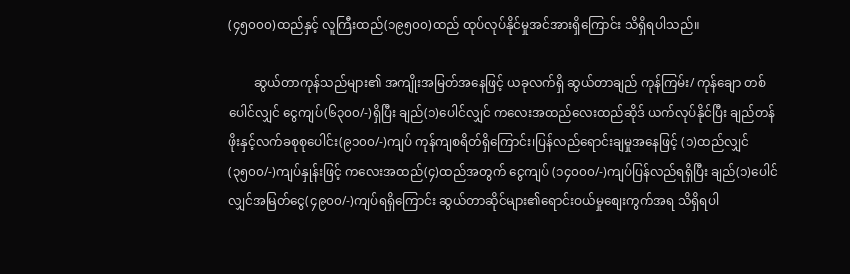(၄၅၀၀၀)ထည်နှင့် လူကြီးထည်(၁၉၅၀၀)ထည် ထုပ်လုပ်နိုင်မှုအင်အားရှိကြောင်း သိရှိရပါသည်။

        ဆွယ်တာကုန်သည်များ၏ အကျိုးအမြတ်အနေဖြင့် ယခုလက်ရှိ ဆွယ်တာချည် ကုန်ကြမ်း/ ကုန်ချော တစ်ပေါင်လျှင် ငွေကျပ်(၆၃၀၀/-)ရှိပြီး ချည်(၁)ပေါင်လျှင် ကလေးအထည်လေးထည်ဆိုဒ် ယက်လုပ်နိုင်ပြီး ချည်တန်ဖိုးနှင့်လက်ခစုစုပေါင်း(၉၁၀၀/-)ကျပ် ကုန်ကျစရိတ်ရှိကြောင်း၊ပြန်လည်ရောင်းချမှုအနေဖြင့် (၁)ထည်လျှင်(၃၅၀၀/-)ကျပ်နှုန်းဖြင့် ကလေးအထည်(၄)ထည်အတွက် ငွေကျပ် (၁၄၀၀၀/-)ကျပ်ပြန်လည်ရရှိပြီး ချည်(၁)ပေါင်လျှင်အမြတ်ငွေ(၄၉၀၀/-)ကျပ်ရရှိကြောင်း ဆွယ်တာဆိုင်များ၏ရောင်းဝယ်မှုစျေးကွက်အရ သိရှိရပါ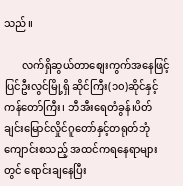သည်။

       လက်ရှိဆွယ်တာစျေးကွက်အနေဖြင့် ပြင်ဦးလွင်မြို့ရှိ ဆိုင်ကြီး(၁၀)ဆိုင်နှင့်ကန်တော်ကြီး၊ ဘီအီးရေတံခွန်၊ပိတ်ချင်းမြောင်လှိုင်ဂူတော်နှင့်တရုတ်ဘုံကျောင်းစသည့် အထင်ကရနေရာများတွင် ရောင်းချနေပြီး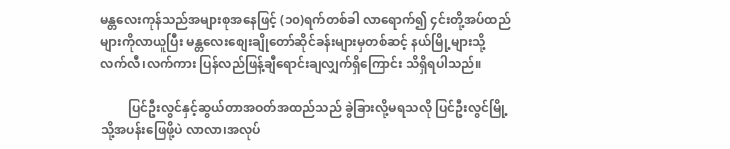မန္တလေးကုန်သည်အများစုအနေဖြင့် (၁၀)ရက်တစ်ခါ လာရောက်၍ ၄င်းတို့အပ်ထည်များကိုလာယူပြီး မန္တလေးစျေးချိုတော်ဆိုင်ခန်းများမှတစ်ဆင့် နယ်မြို့များသို့ လက်လီ၊လက်ကား ပြန်လည်ဖြန့်ချီရောင်းချလျှက်ရှိကြောင်း သိရှိရပါသည်။

         ပြင်ဦးလွင်နှင့်ဆွယ်တာအဝတ်အထည်သည် ခွဲခြားလို့မရသလို ပြင်ဦးလွင်မြို့သို့အပန်းဖြေဖို့ပဲ လာလာ၊အလုပ်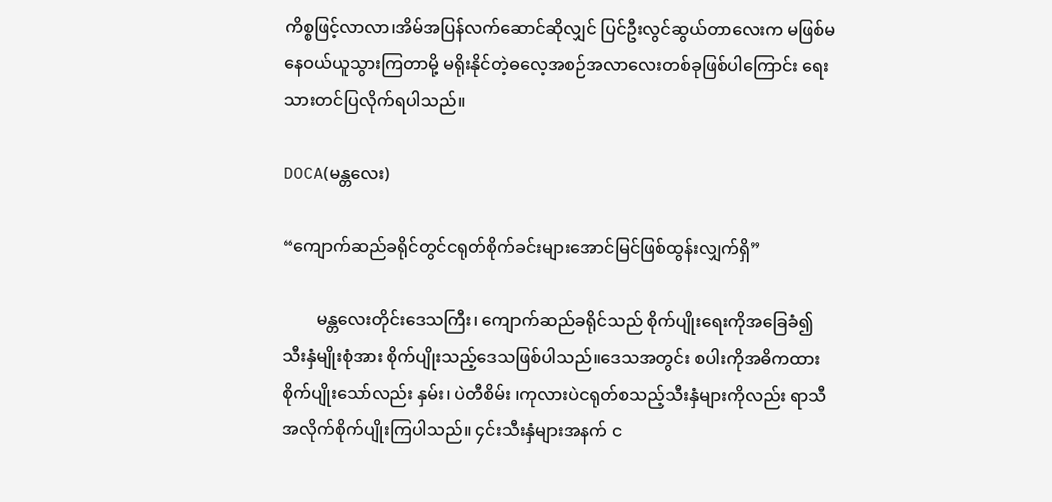ကိစ္စဖြင့်လာလာ၊အိမ်အပြန်လက်ဆောင်ဆိုလျှင် ပြင်ဦးလွင်ဆွယ်တာလေးက မဖြစ်မနေဝယ်ယူသွားကြတာမို့ မရိုးနိုင်တဲ့ဓလေ့အစဉ်အလာလေးတစ်ခုဖြစ်ပါကြောင်း ရေးသားတင်ပြလိုက်ရပါသည်။

DOCA(မန္တလေး)

“ကျောက်ဆည်ခရိုင်တွင်ငရုတ်စိုက်ခင်းများအောင်မြင်ဖြစ်ထွန်းလျှက်ရှိ”

        မန္တလေးတိုင်းဒေသကြီး၊ ကျောက်ဆည်ခရိုင်သည် စိုက်ပျိုးရေးကိုအခြေခံ၍ သီးနှံမျိုးစုံအား စိုက်ပျိုးသည့်ဒေသဖြစ်ပါသည်။ဒေသအတွင်း စပါးကိုအဓိကထားစိုက်ပျိုးသော်လည်း နှမ်း၊ ပဲတီစိမ်း ၊ကုလားပဲငရုတ်စသည့်သီးနှံများကိုလည်း ရာသီအလိုက်စိုက်ပျိုးကြပါသည်။ ၄င်းသီးနှံများအနက် င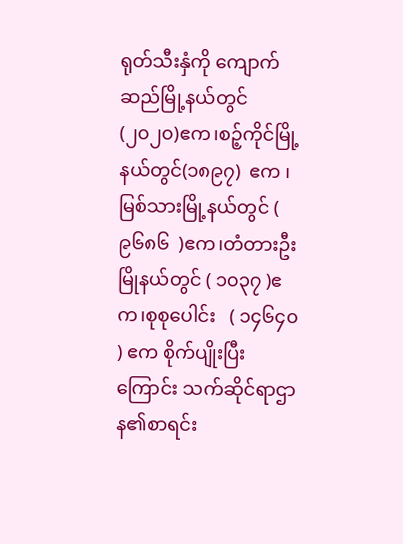ရုတ်သီးနှံကို ကျောက်ဆည်မြို့နယ်တွင် (၂၀၂၀)ဧက၊စဉ့်ကိုင်မြို့နယ်တွင်(၁၈၉၇)  ဧက ၊မြစ်သားမြို့နယ်တွင် ( ၉၆၈၆  )ဧက၊တံတားဦးမြိုနယ်တွင် ( ၁၀၃၇ )ဧက၊စုစုပေါင်း   ( ၁၄၆၄၀ ) ဧက စိုက်ပျိုးပြီးကြောင်း သက်ဆိုင်ရာဌာန၏စာရင်း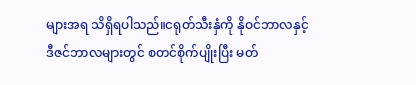များအရ သိရှိရပါသည်။ငရုတ်သီးနှံကို နိုဝင်ဘာလနှင့် ဒီဇင်ဘာလများတွင် စတင်စိုက်ပျိုးပြီး မတ်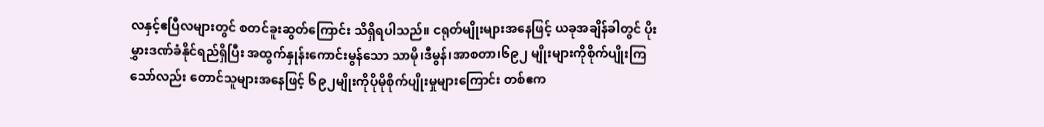လနှင့်ဧပြီလများတွင် စတင်ခူးဆွတ်ကြောင်း သိရှိရပါသည်။ ငရုတ်မျိုးများအနေဖြင့် ယခုအချိန်ခါတွင် ပိုးမွှားဒဏ်ခံနိုင်ရည်ရှိပြီး အထွက်နှုန်းကောင်းမွန်သော သာမို၊ဒီမွန်၊အာစတာ၊၆၉၂ မျိုးများကိုစိုက်ပျိုးကြသော်လည်း တောင်သူများအနေဖြင့် ၆၉၂မျိုးကိုပိုမိုစိုက်ပျိုးမှုများကြောင်း တစ်ဧက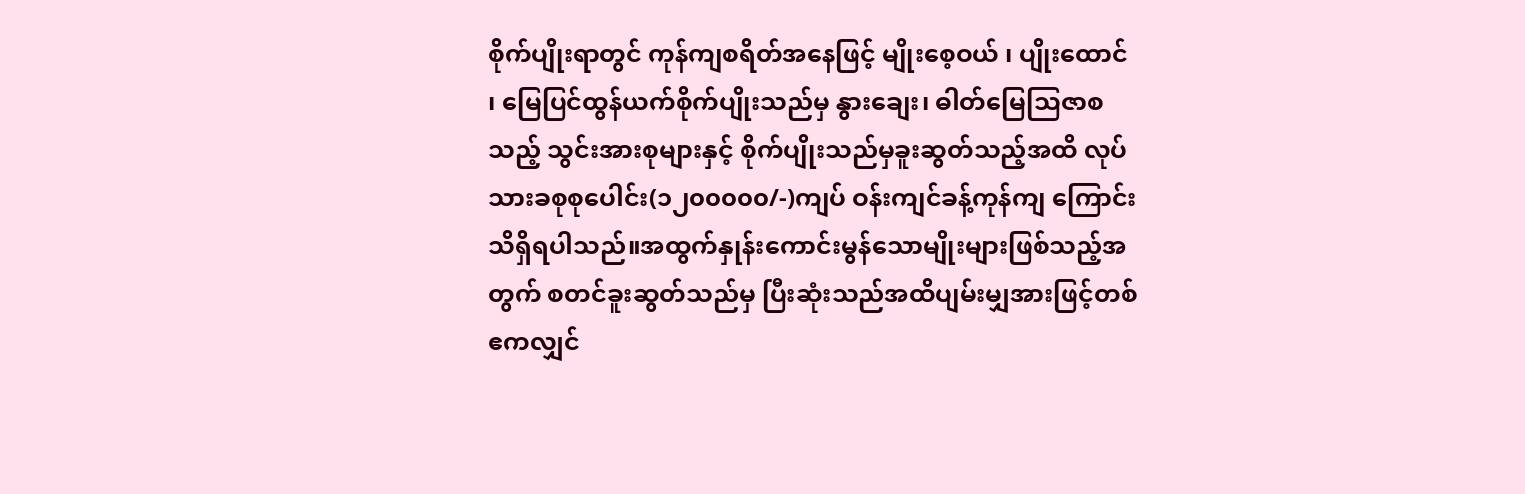စိုက်ပျိုးရာတွင် ကုန်ကျစရိတ်အနေဖြင့် မျိုးစေ့ဝယ် ၊ ပျိုးထောင် ၊ မြေပြင်ထွန်ယက်စိုက်ပျိုးသည်မှ နွားချေး၊ ဓါတ်မြေသြဇာစသည့် သွင်းအားစုများနှင့် စိုက်ပျိုးသည်မှခူးဆွတ်သည့်အထိ လုပ်သားခစုစုပေါင်း(၁၂၀၀၀၀၀/-)ကျပ် ဝန်းကျင်ခန့်ကုန်ကျ ကြောင်းသိရှိရပါသည်။အထွက်နှုန်းကောင်းမွန်သောမျိုးများဖြစ်သည့်အတွက် စတင်ခူးဆွတ်သည်မှ ပြီးဆုံးသည်အထိပျမ်းမျှအားဖြင့်တစ်ဧကလျှင်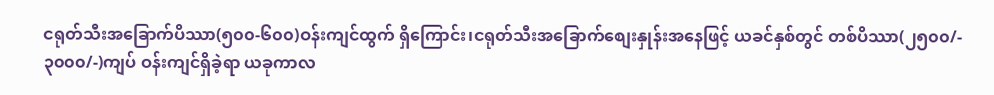ငရုတ်သီးအခြောက်ပိဿာ(၅၀၀-၆၀၀)ဝန်းကျင်ထွက် ရှိကြောင်း၊ငရုတ်သီးအခြောက်စျေးနှုန်းအနေဖြင့် ယခင်နှစ်တွင် တစ်ပိဿာ(၂၅၀၀/- ၃၀၀၀/-)ကျပ် ဝန်းကျင်ရှိခဲ့ရာ ယခုကာလ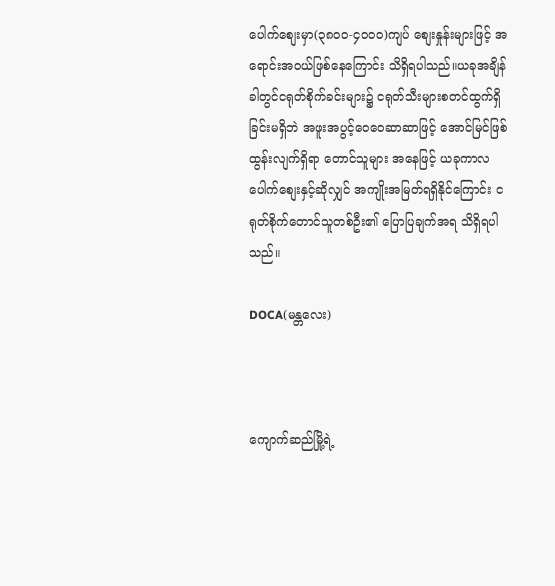ပေါက်စျေးမှာ(၃၈၀၀-၄၀၀၀)ကျပ် စျေးနှုန်းများဖြင့် အရောင်းအဝယ်ဖြစ်နေကြောင်း သိရှိရပါသည်။ယခုအချိန်ခါတွင်ငရုတ်စိုက်ခင်းများ၌ ငရုတ်သီးများစတင်ထွက်ရှိခြင်းမရှိဘဲ အဖူးအပွင့်ဝေဝေဆာဆာဖြင့် အောင်မြင်ဖြစ်ထွန်းလျက်ရှိရာ တောင်သူများ အနေဖြင့် ယခုကာလပေါက်စျေးနှင့်ဆိုလျှင် အကျိုးအမြတ်ရရှိနိုင်ကြောင်း ငရုတ်စိုက်တောင်သူတစ်ဦး၏ ပြောပြချက်အရ သိရှိရပါသည်။

DOCA(မန္တလေး)



ကျောက်ဆည်မြို့ရဲ့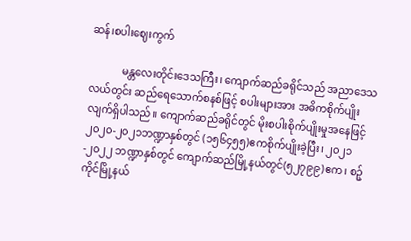ဆန်၊စပါးဈေးကွက်

            မန္တလေးတိုင်းဒေသကြီး၊ ကျောက်ဆည်ခရိုင်သည် အညာဒေသလယ်တွင်း ဆည်ရေသောက်စနစ်ဖြင့် စပါးများအား အဓိကစိုက်ပျိုးလျက်ရှိပါသည်။ ကျောက်ဆည်ခရိုင်တွင် မိုးစပါးစိုက်ပျိုးမှုအနေဖြင့် ၂၀၂၀-၂၀၂၁ဘဏ္ဍာနှစ်တွင် (၁၅၆၄၅၅)ဧကစိုက်ပျိုးခဲ့ပြီး၊ ၂၀၂၁-၂၀၂၂ ဘဏ္ဍာနှစ်တွင် ကျောက်ဆည်မြို့နယ်တွင်(၅၂၇၉၉)ဧက၊ စဉ့်ကိုင်မြို့နယ်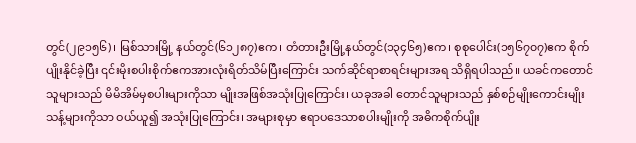တွင်(၂၉၁၅၆)၊ မြစ်သားမြို့ နယ်တွင်(၆၁၂၈၇)ဧက၊ တံတားဦးမြို့နယ်တွင်(၁၃၄၆၅)ဧက၊ စုစုပေါင်း(၁၅၆၇၀၇)ဧက စိုက်ပျိုးနိုင်ခဲ့ပြီး ၎င်းမိုးစပါးစိုက်ဧကအားလုံးရိတ်သိမ်ပြီးကြောင်း သက်ဆိုင်ရာစာရင်းများအရ သိရှိရပါသည်။ ယခင်ကတောင်သူများသည် မိမိအိမ်မှစပါးများကိုသာ မျိုးအဖြစ်အသုံးပြုကြောင်း၊ ယခုအခါ တောင်သူများသည် နှစ်စဉ်မျိုးကောင်းမျိုးသန့်များကိုသာ ဝယ်ယူ၍ အသုံးပြုကြောင်း၊ အများစုမှာ ဧရာပ‌‌ဒေသာစပါးမျိုးကို အဓိကစိုက်ပျိုး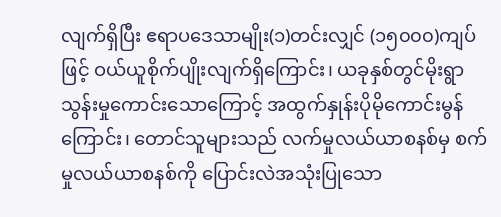လျက်ရှိပြီး ဧရာပဒေသာမျိုး(၁)တင်းလျှင် (၁၅၀၀၀)ကျပ်ဖြင့် ဝယ်ယူစိုက်ပျိုးလျက်ရှိကြောင်း၊ ယခုနှစ်တွင်မိုးရွာသွန်းမှုကောင်းသောကြောင့် အထွက်နှုန်းပိုမိုကောင်းမွန်ကြောင်း၊ တောင်သူများသည် လက်မှုလယ်ယာစနစ်မှ စက်မှုလယ်ယာစနစ်ကို ပြောင်းလဲအသုံးပြုသော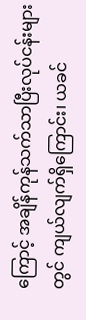ကြောင့် အချိန်ကုန်သက်သာပြီးလုပ်ငန်းများတွင် ကျယ်လျက်ရှိကြောင်း၊ ယခင်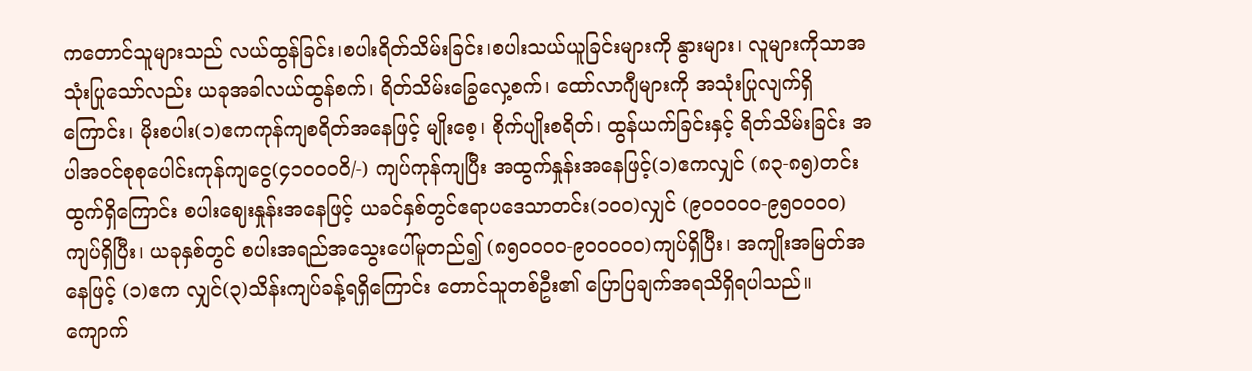ကတောင်သူများသည် လယ်ထွန်ခြင်း၊စပါးရိတ်သိမ်းခြင်း၊စပါးသယ်ယူခြင်းများကို နွားများ၊ လူများကိုသာအသုံးပြုသော်လည်း ယခုအခါလယ်ထွန်စက်၊ ရိတ်သိမ်းခြွေလှေ့စက်၊ ထော်လာဂျီများကို အသုံးပြုလျက်ရှိကြောင်း၊ မိုးစပါး(၁)ဧကကုန်ကျစရိတ်အနေဖြင့် မျိုးစေ့၊ စိုက်ပျိုးစရိတ်၊ ထွန်ယက်ခြင်းနှင့် ရိတ်သိမ်းခြင်း အပါအဝင်စုစုပေါင်းကုန်ကျငွေ(၄၁၀၀၀ဝိ/-) ကျပ်ကုန်ကျပြီး အထွက်နှုန်းအနေဖြင့်(၁)ဧကလျှင် (၈၃-၈၅)တင်းထွက်ရှိ‌ကြောင်း စပါးဈေးနှုန်းအနေဖြင့် ယခင်နှစ်တွင်ဧရာပ‌‌ဒေသာတင်း(၁၀၀)လျှင် (၉၀၀၀၀၀-၉၅၀၀၀၀)ကျပ်ရှိပြီး၊ ယခုနှစ်တွင် စပါးအရည်အသွေးပေါ်မူတည်၍ (၈၅၀၀၀၀-၉၀၀၀၀၀)ကျပ်ရှိပြီး၊ အကျိုးအမြတ်အနေဖြင့် (၁)ဧက လျှင်(၃)သိန်းကျပ်ခန့်ရရှိကြောင်း တောင်သူတစ်ဦး၏ ပြောပြချက်အရသိရှိရပါသည်။ ကျောက်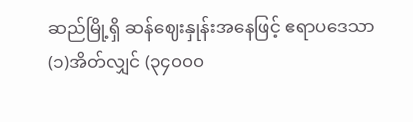ဆည်မြို့ရှိ ဆန်ဈေးနှုန်းအနေဖြင့် ဧရာပဒေသာ(၁)အိတ်လျှင် (၃၄၀၀၀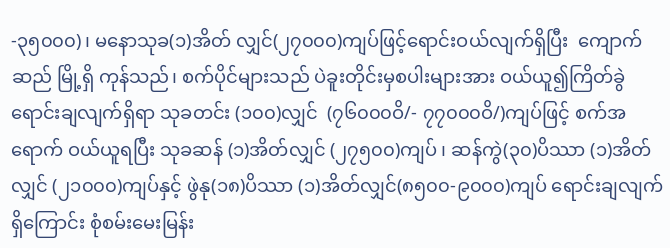-၃၅၀၀၀)၊ မနောသုခ(၁)အိတ် လျှင်(၂၇၀၀၀)ကျပ်ဖြင့်ရောင်းဝယ်လျက်ရှိပြီး  ကျောက်ဆည် မြို့ရှိ ကုန်သည်၊ စက်ပိုင်များသည် ပဲခူးတိုင်းမှစပါးများအား ဝယ်ယူ၍ကြိတ်ခွဲရောင်းချလျက်ရှိရာ သုခတင်း (၁၀၀)လျှင်  (၇၆၀၀၀ဝိ/- ၇၇၀၀၀ဝိ/)ကျပ်ဖြင့် စက်အရောက် ဝယ်ယူရပြီး သုခဆန် (၁)အိတ်လျှင် (၂၇၅၀၀)ကျပ် ၊ ဆန်ကွဲ(၃၀)ပိဿာ (၁)အိတ်လျှင် (၂၁၀၀၀)ကျပ်နှင့် ဖွဲနု(၁၈)ပိဿာ (၁)အိတ်လျှင်(၈၅၀၀-၉၀၀၀)ကျပ် ရောင်းချလျက်ရှိကြောင်း စုံစမ်းမေးမြန်း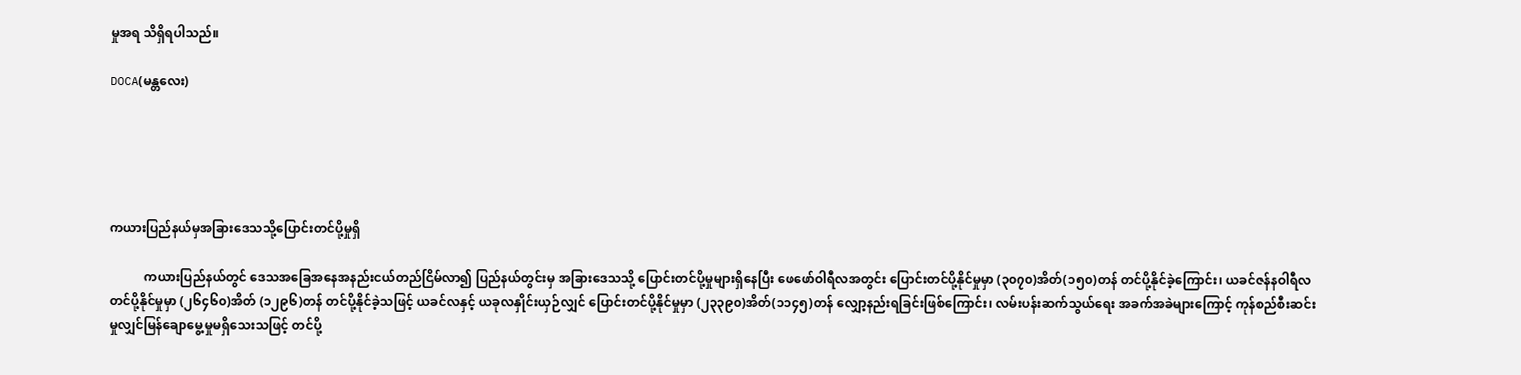မှုအရ သိရှိရပါသည်။

DOCA(မန္တလေး)





ကယားပြည်နယ်မှအခြားဒေသသို့ပြောင်းတင်ပို့မှုရှိ

           ကယားပြည်နယ်တွင် ဒေသအခြေအနေအနည်းငယ်တည်ငြိမ်လာ၍ ပြည်နယ်တွင်းမှ အခြားဒေသသို့ ပြောင်းတင်ပို့မှုများရှိနေပြီး ဖေဖော်ဝါရီလအတွင်း ပြောင်းတင်ပို့နိုင်မှုမှာ (၃၀၇၀)အိတ်(၁၅၀)တန် တင်ပို့နိုင်ခဲ့ကြောင်း၊ ယခင်ဇန်နဝါရီလ တင်ပို့နိုင်မှုမှာ (၂၆၄၆၀)အိတ် (၁၂၉၆)တန် တင်ပို့နိုင်ခဲ့သဖြင့် ယခင်လနှင့် ယခုလနှိုင်းယှဉ်လျှင် ပြောင်းတင်ပို့နိုင်မှုမှာ (၂၃၃၉၀)အိတ်(၁၁၄၅)တန် လျှော့နည်းရခြင်းဖြစ်ကြောင်း၊ လမ်းပန်းဆက်သွယ်ရေး အခက်အခဲများကြောင့် ကုန်စည်စီးဆင်းမှုလျှင်မြန်ချောမွေ့မှုမရှိသေးသဖြင့် တင်ပို့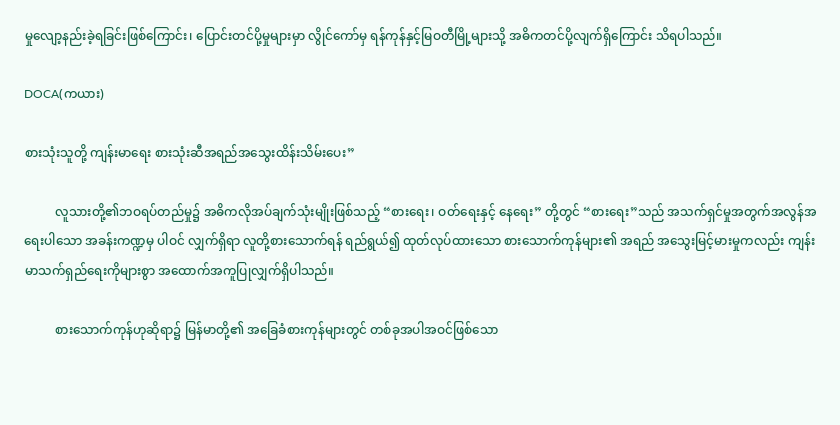မှုလျော့နည်းခဲ့ရခြင်းဖြစ်ကြောင်း၊ ပြောင်းတင်ပို့မှုများမှာ လွိုင်ကော်မှ ရန်ကုန်နှင့်မြဝတီမြို့များသို့ အဓိကတင်ပို့လျက်ရှိကြောင်း သိရပါသည်။

DOCA(ကယား)

စားသုံးသူတို့ ကျန်းမာရေး စားသုံးဆီအရည်အသွေးထိန်းသိမ်းပေး”

          လူသားတို့၏ဘဝရပ်တည်မှု၌ အဓိကလိုအပ်ချက်သုံးမျိုးဖြစ်သည့် “စားရေး၊ ဝတ်ရေးနှင့် နေရေး” တို့တွင် “စားရေး”သည် အသက်ရှင်မှုအတွက်အလွန်အရေးပါသော အခန်းကဏ္ဍမှ ပါဝင် လျှက်ရှိရာ လူတို့စားသောက်ရန် ရည်ရွယ်၍ ထုတ်လုပ်ထားသော စားသောက်ကုန်များ၏ အရည် အသွေးမြင့်မားမှုကလည်း ကျန်းမာသက်ရှည်ရေးကိုများစွာ အထောက်အကူပြုလျှက်ရှိပါသည်။

          စားသောက်ကုန်ဟုဆိုရာ၌ မြန်မာတို့၏ အခြေခံစားကုန်များတွင် တစ်ခုအပါအဝင်ဖြစ်သော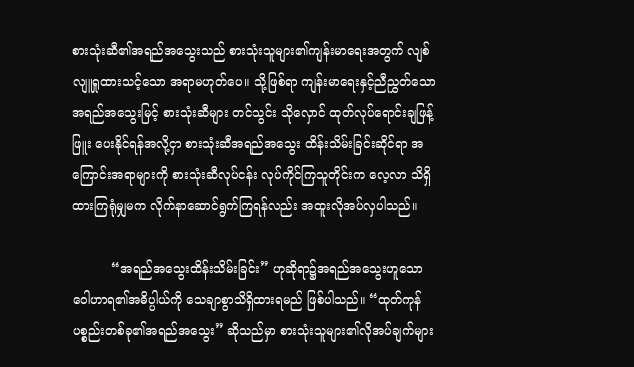စားသုံးဆီ၏အရည်အသွေးသည် စားသုံးသူများ၏ကျန်းမာရေးအတွက် လျစ်လျူရှုထားသင့်သော အရာမဟုတ်ပေ။ သို့ဖြစ်ရာ ကျန်းမာရေးနှင့်ညီညွှတ်သော အရည်အသွေးမြင့် စားသုံးဆီများ တင်သွင်း သိုလှောင် ထုတ်လုပ်ရောင်းချဖြန့်ဖြူး ပေးနိုင်ရန်အလို့ငှာ စားသုံးဆီအရည်အသွေး ထိန်းသိမ်းခြင်းဆိုင်ရာ အကြောင်းအရာများကို စားသုံးဆီလုပ်ငန်း လုပ်ကိုင်ကြသူတိုင်းက လေ့လာ သိရှိထားကြရုံမျှမက လိုက်နာဆောင်ရွက်ကြရန်လည်း အထူးလိုအပ်လှပါသည်။

          “အရည်အသွေးထိန်းသိမ်းခြင်း” ဟုဆိုရာ၌အရည်အသွေးဟူသော ဝေါဟာရ၏အဓိပ္ပါယ်ကို သေချာစွာသိရှိထားရမည် ဖြစ်ပါသည်။ “ထုတ်ကုန်ပစ္စည်းတစ်ခု၏အရည်အသွေး” ဆိုသည်မှာ စားသုံးသူများ၏လိုအပ်ချက်များ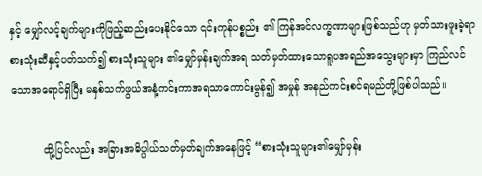နှင့် မျှော်လင့်ချက်များကိုဖြည့်ဆည်းပေးနိုင်သော ၎င်းကုန်ပစ္စည်း ၏ ကြန်အင်လက္ခဏာများဖြစ်သည်ဟု မှတ်သားဖူးခဲ့ရာစားသုံးဆီနှင့်ပတ်သက်၍ စားသုံးသူများ ၏မျှော်မှန်းချက်အရ သတ်မှတ်ထားသောရူပအရည်အသွေးများမှာ ကြည်လင်သောအရောင်ရှိပြီး မနှစ်သက်ဖွယ်အနံ့ကင်းကာအရသာကောင်းမွန်၍ အမှုန် အနည်ကင်းစင်ရမည်တို့ဖြစ်ပါသည်။

          ထို့ပြင်လည်း အခြားအဓိပ္ပါယ်သတ်မှတ်ချက်အနေဖြင့် “စားသုံးသူများ၏မျှော်မှန်း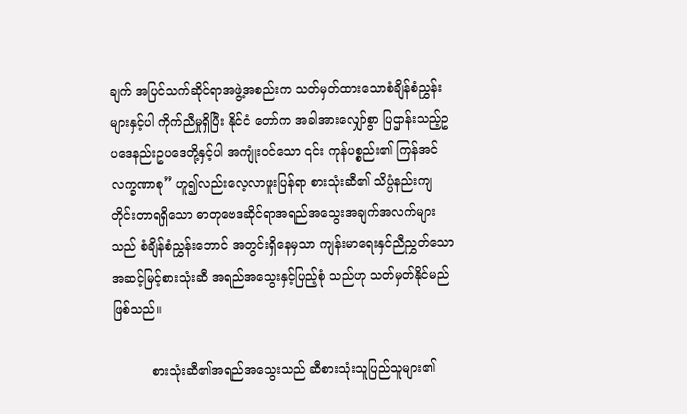ချက် အပြင်သက်ဆိုင်ရာအဖွဲ့အစည်းက သတ်မှတ်ထားသောစံချိန်စံညွှန်းများနှင့်ပါ ကိုက်ညီမှုရှိပြီး နိုင်ငံ တော်က အခါအားလျှော်စွာ ပြဌာန်းသည့်ဥပဒေနည်းဥပဒေတို့နှင့်ပါ အကျုံးဝင်သော ၎င်း ကုန်ပစ္စည်း၏ ကြန်အင်လက္ခဏာစု” ဟူ၍လည်းလေ့လာဖူးပြန်ရာ စားသုံးဆီ၏ သိပ္ပံနည်းကျ တိုင်းတာရရှိသော ဓာတုဗေဒဆိုင်ရာအရည်အသွေးအချက်အလက်များသည် စံချိန်စံညွှန်းဘောင် အတွင်းရှိနေမှသာ ကျန်းမာရေးနှင်ညီညွှတ်သော အဆင့်မြင့်စားသုံးဆီ အရည်အသွေးနှင့်ပြည့်စုံ သည်ဟု သတ်မှတ်နိုင်မည်ဖြစ်သည်။

          စားသုံးဆီ၏အရည်အသွေးသည် ဆီစားသုံးသူပြည်သူများ၏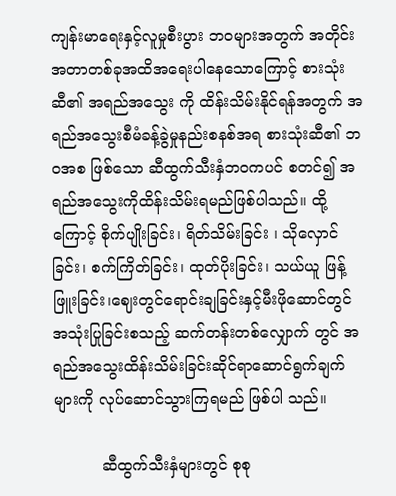ကျန်းမာရေးနှင့်လူမှုစီးပွား ဘဝများအတွက် အတိုင်းအတာတစ်ခုအထိအရေးပါနေသောကြောင့် စားသုံးဆီ၏ အရည်အသွေး ကို ထိန်းသိမ်းနိုင်ရန်အတွက် အရည်အသွေးစီမံခန့်ခွဲမှုနည်းစနစ်အရ စားသုံးဆီ၏ ဘဝအစ ဖြစ်သော ဆီထွက်သီးနှံဘဝကပင် စတင်၍ အရည်အသွေးကိုထိန်းသိမ်းရမည်ဖြစ်ပါသည်။ ထို့ကြောင့် စိုက်ပျိုးခြင်း၊ ရိတ်သိမ်းခြင်း ၊ သိုလှောင်ခြင်း၊ စက်ကြိတ်ခြင်း၊ ထုတ်ပိုးခြင်း၊ သယ်ယူ ဖြန့်ဖြူးခြင်း၊ဈေးတွင်ရောင်းချခြင်းနှင့်မီးဖိုဆောင်တွင်အသုံးပြုခြင်းစသည့် ဆက်တန်းတစ်လျှောက် တွင် အရည်အသွေးထိန်းသိမ်းခြင်းဆိုင်ရာဆောင်ရွက်ချက်များကို လုပ်ဆောင်သွားကြရမည် ဖြစ်ပါ သည်။

          ဆီထွက်သီးနှံများတွင် စုစု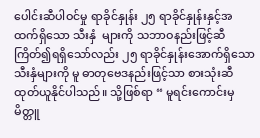ပေါင်းဆီပါဝင်မှု ရာခိုင်နှုန်း ၂၅ ရာခိုင်နှုန်းနှင့်အထက်ရှိသော သီးနှံ  များကို သဘာဝနည်းဖြင့်ဆီကြိတ်၍ရရှိသော်လည်း ၂၅ ရာခိုင်နှုန်းအောက်ရှိသော သီးနှံများကို မူ ဓာတုဗေဒနည်းဖြင့်သာ စားသုံးဆီထုတ်ယူနိုင်ပါသည်။ သို့ဖြစ်ရာ “ မူရင်းကောင်းမှ မိတ္တူ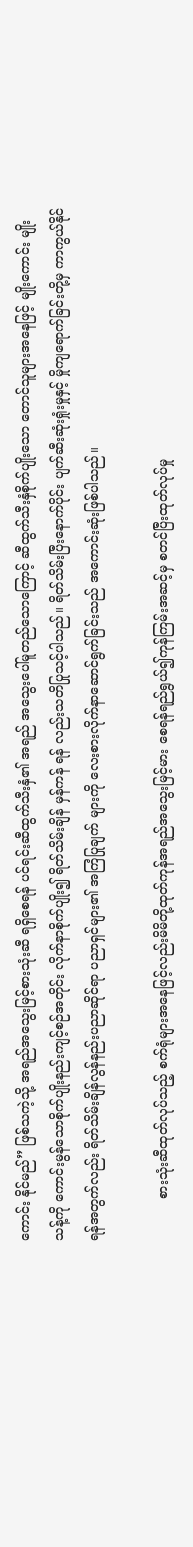ကောင်း နိုင်မည်” ဖြစ်သကဲ့သို့ အရည်အသွေးမြင့်စားသုံးဆီ ရရှိစေရန် ပင်ရင်းဆီထွက်သီးနှံ၏ အရည် အသွေးပေါ်မူတည်သောကြောင့် ဆီထွက်သီးနှံစိုက်ပျိုးသော တောင်သူများအနေဖြင့် မျိုးကောင်း မျိုးသန့်ကို ကောင်းမွန်သောစိုက်ပျိုးနည်းကျင့်စဉ်အတိုင်း လိုက်နာစိုက်ပျိုး၍ ရိတ်သိမ်းချိန် မှန်ကန် ရန် လည်းသတိပြုသင့်ပါသည်။ ရိတ်သိမ်းပြီးနောက်ပိုင်း ပျက်ဆီးဆုံးရှုံးမှုနှင့် မှိုကျရောက်ခြင်းတို့မှ ကာကွယ်နိုင်ရန်အတွက်လည်း ရိတ်သိမ်းချိန်လွန်နည်းပညာဆိုင်ရာ ပညာရှင်များ၏ အကြံပြုချက် များကို လေးစားလိုက်နာဆောင်ရွက်ခြင်းသည် အကောင်းဆုံးဖြစ်ပါသည်။

          စားသုံးဆီထုတ်လုပ်သည့် စက်ရုံများအနေဖြင့်လည်းမိမိတို့ထုတ်ကုန်အရည်အသွေးမြင့်မား စေရန်ရည်ရွယ်၍ကုန်ကြမ်းအဆင့်မှ စတင်ပြီးထုတ်လုပ်မှု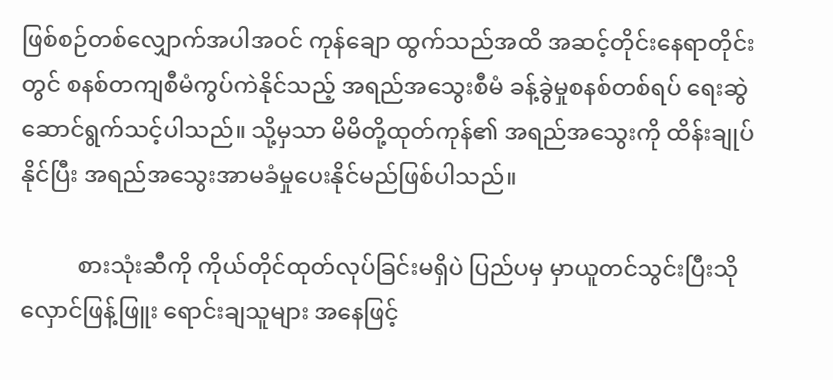ဖြစ်စဉ်တစ်လျှောက်အပါအဝင် ကုန်ချော ထွက်သည်အထိ အဆင့်တိုင်းနေရာတိုင်းတွင် စနစ်တကျစီမံကွပ်ကဲနိုင်သည့် အရည်အသွေးစီမံ ခန့်ခွဲမှုစနစ်တစ်ရပ် ရေးဆွဲဆောင်ရွက်သင့်ပါသည်။ သို့မှသာ မိမိတို့ထုတ်ကုန်၏ အရည်အသွေးကို ထိန်းချုပ်နိုင်ပြီး အရည်အသွေးအာမခံမှုပေးနိုင်မည်ဖြစ်ပါသည်။

          စားသုံးဆီကို ကိုယ်တိုင်ထုတ်လုပ်ခြင်းမရှိပဲ ပြည်ပမှ မှာယူတင်သွင်းပြီးသိုလှောင်ဖြန့်ဖြူး ရောင်းချသူများ အနေဖြင့်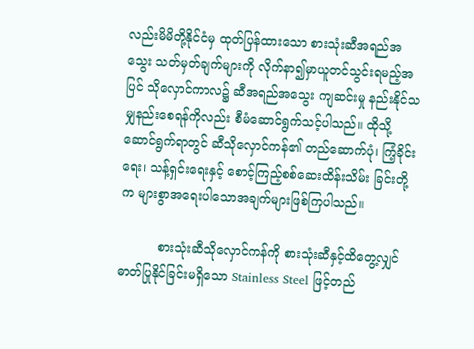လည်းမိမိတို့နိုင်ငံမှ ထုတ်ပြန်ထားသော စားသုံးဆီအရည်အသွေး သတ်မှတ်ချက်များကို လိုက်နာ၍မှာယူတင်သွင်းရမည့်အပြင် သိုလှောင်ကာလ၌ ဆီအရည်အသွေး ကျဆင်းမှု နည်းနိုင်သမျှနည်းစေရန်ကိုလည်း စီမံဆောင်ရွက်သင့်ပါသည်။ ထိုသို့ဆောင်ရွက်ရာတွင် ဆီသိုလှောင်ကန်၏ တည်ဆောက်ပုံ၊ ကြံ့ခိုင်းရေး၊ သန့်ရှင်းရေးနှင့် စောင့်ကြည့်စစ်ဆေးထိန်းသိမ်း ခြင်းတို့က များစွာအရေးပါသောအချက်များဖြစ်ကြပါသည်။

          စားသုံးဆီသိုလှောင်ကန်ကို စားသုံးဆီနှင့်ထိတွေ့လျှင် ဓာတ်ပြုနိုင်ခြင်းမရှိသော Stainless Steel ဖြင့်တည်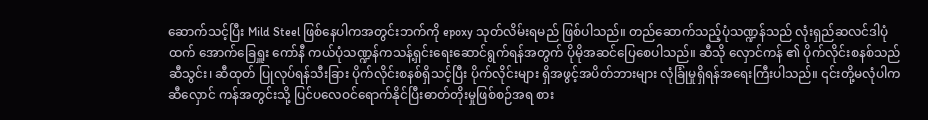ဆောက်သင့်ပြီး Mild Steel ဖြစ်နေပါကအတွင်းဘက်ကို epoxy သုတ်လိမ်းရမည် ဖြစ်ပါသည်။ တည်ဆောက်သည့်ပုံသဏ္ဍန်သည် လုံးရှည်ဆလင်ဒါပုံထက် အောက်ခြေရှူး ကော်နီ ကယ်ပုံသဏ္ဍန်ကသန့်ရှင်းရေးဆောင်ရွက်ရန်အတွက် ပိုမိုအဆင်ပြေစေပါသည်။ ဆီသို လှောင်ကန် ၏ ပိုက်လိုင်းစနစ်သည်ဆီသွင်း၊ ဆီထုတ် ပြုလုပ်ရန်သီးခြား ပိုက်လိုင်းစနစ်ရှိသင့်ပြီး ပိုက်လိုင်းများ ရှိအဖွင့်အပိတ်ဘားများ လုံခြုံမှုရှိရန်အရေးကြီးပါသည်။ ၎င်းတို့မလုံပါကဆီလှောင် ကန်အတွင်းသို့ ပြင်ပလေဝင်ရောက်နိုင်ပြီးဓာတ်တိုးမှုဖြစ်စဉ်အရ စား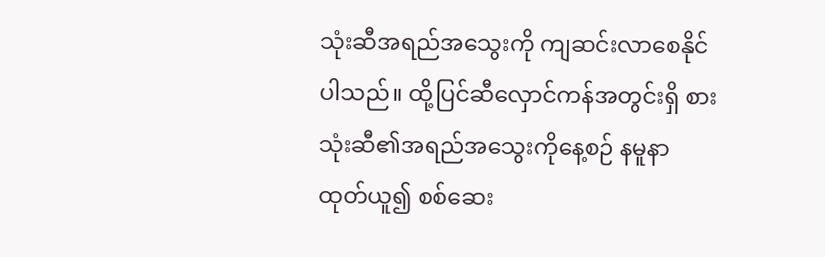သုံးဆီအရည်အသွေးကို ကျဆင်းလာစေနိုင် ပါသည်။ ထို့ပြင်ဆီလှောင်ကန်အတွင်းရှိ စားသုံးဆီ၏အရည်အသွေးကိုနေ့စဉ် နမူနာ ထုတ်ယူ၍ စစ်ဆေး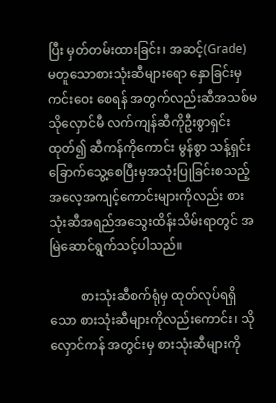ပြီး မှတ်တမ်းထားခြင်း၊ အဆင့်(Grade) မတူသောစားသုံးဆီများရော နှောခြင်းမှ ကင်းဝေး စေရန် အတွက်လည်းဆီအသစ်မသိုလှောင်မီ လက်ကျန်ဆီကိုဦးစွာရှင်းထုတ်၍ ဆီကန်ကိုကောင်း မွန်စွာ သန့်ရှင်းခြောက်သွေ့စေပြီးမှအသုံးပြုခြင်းစသည့် အလေ့အကျင့်ကောင်းများကိုလည်း စားသုံးဆီအရည်အသွေးထိန်းသိမ်းရာတွင် အမြဲဆောင်ရွက်သင့်ပါသည်။

          စားသုံးဆီစက်ရုံမှ ထုတ်လုပ်ရရှိသော စားသုံးဆီများကိုလည်းကောင်း၊ သိုလှောင်ကန် အတွင်းမှ စားသုံးဆီများကို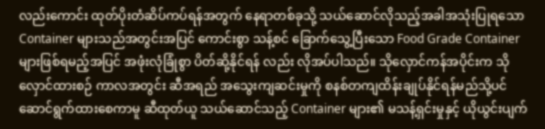လည်းကောင်း ထုတ်ပိုးတံဆိပ်ကပ်ရန်အတွက် နေရာတစ်ခုသို့ သယ်ဆောင်လိုသည့်အခါအသုံးပြုရသော Container များသည်အတွင်းအပြင် ကောင်းစွာ သန့်စင် ခြောက်သွေ့ပြီးသော Food Grade Container များဖြစ်ရမည့်အပြင် အဖုံးလုံခြုံစွာ ပိတ်ဆို့နိုင်ရန် လည်း လိုအပ်ပါသည်။ သိုလှောင်ကန်အပိုင်းက သိုလှောင်ထားစဉ် ကာလအတွင်း ဆီအရည် အသွေးကျဆင်းမှုကို စနစ်တကျထိန်းချုပ်နိုင်ရန်မည်သို့ပင်ဆောင်ရွက်ထားစေကာမူ ဆီထုတ်ယူ သယ်ဆောင်သည့် Container များ၏ မသန့်ရှင်းမှုနှင့် ယိုယွင်းပျက်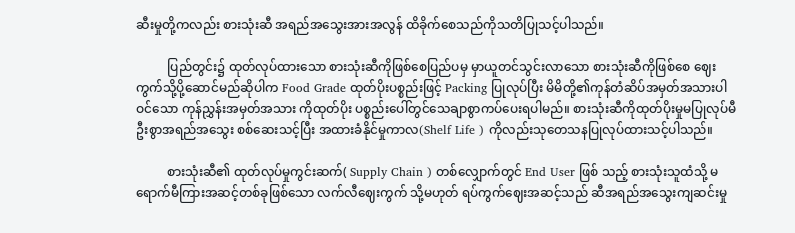ဆီးမှုတို့ကလည်း စားသုံးဆီ အရည်အသွေးအားအလွန် ထိခိုက်စေသည်ကိုသတိပြုသင့်ပါသည်။

          ပြည်တွင်း၌ ထုတ်လုပ်ထားသော စားသုံးဆီကိုဖြစ်စေပြည်ပမှ မှာယူတင်သွင်းလာသော စားသုံးဆီကိုဖြစ်စေ ဈေးကွက်သို့ပို့ဆောင်မည်ဆိုပါက Food Grade ထုတ်ပိုးပစ္စည်းဖြင့် Packing ပြုလုပ်ပြီး မိမိတို့၏ကုန်တံဆိပ်အမှတ်အသားပါဝင်သော ကုန်ညွှန်းအမှတ်အသား ကိုထုတ်ပိုး ပစ္စည်းပေါ်တွင်သေချာစွာကပ်ပေးရပါမည်။ စားသုံးဆီကိုထုတ်ပိုးမှုမပြုလုပ်မီ ဦးစွာအရည်အသွေး စစ်ဆေးသင့်ပြီး အထားခံနိုင်မှုကာလ(Shelf Life ) ကိုလည်းသုတေသနပြုလုပ်ထားသင့်ပါသည်။

          စားသုံးဆီ၏ ထုတ်လုပ်မှုကွင်းဆက်( Supply Chain ) တစ်လျှောက်တွင် End User ဖြစ် သည့် စားသုံးသူထံသို့ မရောက်မီကြားအဆင့်တစ်ခုဖြစ်သော လက်လီဈေးကွက် သို့မဟုတ် ရပ်ကွက်ဈေးအဆင့်သည် ဆီအရည်အသွေးကျဆင်းမှု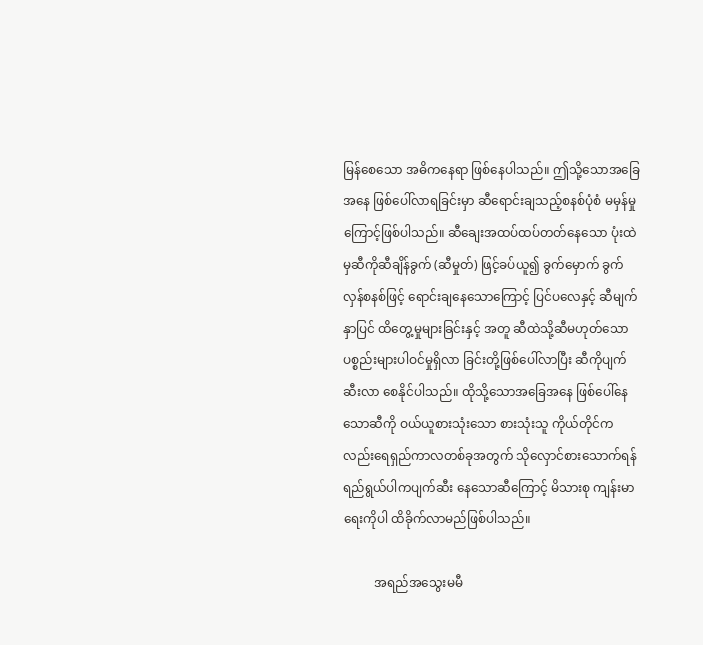မြန်စေသော အဓိကနေရာ ဖြစ်နေပါသည်။ ဤသို့သောအခြေအနေ ဖြစ်ပေါ်လာရခြင်းမှာ ဆီရောင်းချသည့်စနစ်ပုံစံ မမှန်မှုကြောင့်ဖြစ်ပါသည်။ ဆီချေးအထပ်ထပ်တတ်နေသော ပုံးထဲမှဆီကိုဆီချိန်ခွက် (ဆီမှုတ်) ဖြင့်ခပ်ယူ၍ ခွက်မှောက် ခွက်လှန်စနစ်ဖြင့် ရောင်းချနေသောကြောင့် ပြင်ပလေနှင့် ဆီမျက်နှာပြင် ထိတွေ့မှုများခြင်းနှင့် အတူ ဆီထဲသို့ဆီမဟုတ်သောပစ္စည်းများပါဝင်မှုရှိလာ ခြင်းတို့ဖြစ်ပေါ်လာပြီး ဆီကိုပျက်ဆီးလာ စေနိုင်ပါသည်။ ထိုသို့သောအခြေအနေ ဖြစ်ပေါ်နေသောဆီကို ဝယ်ယူစားသုံးသော စားသုံးသူ ကိုယ်တိုင်ကလည်းရေရှည်ကာလတစ်ခုအတွက် သိုလှောင်စားသောက်ရန် ရည်ရွယ်ပါကပျက်ဆီး နေသောဆီကြောင့် မိသားစု ကျန်းမာရေးကိုပါ ထိခိုက်လာမည်ဖြစ်ပါသည်။

          အရည်အသွေးမမီ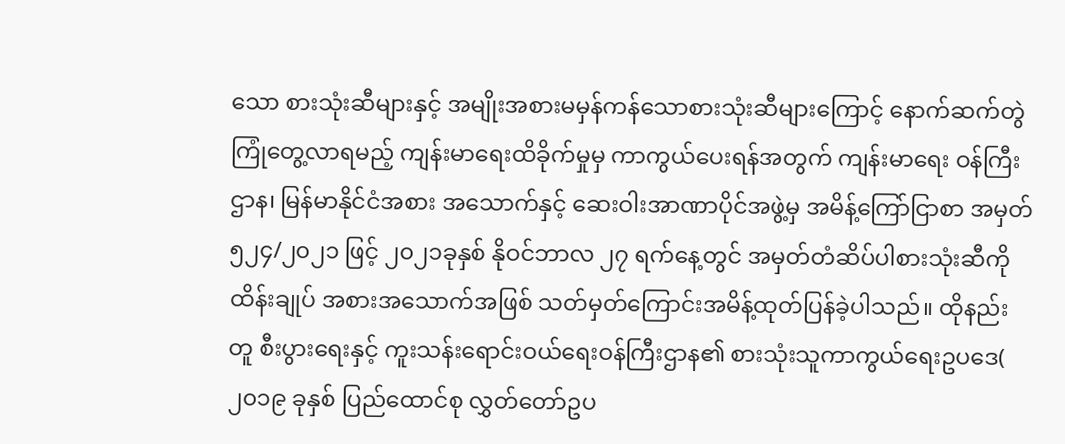သော စားသုံးဆီများနှင့် အမျိုးအစားမမှန်ကန်သောစားသုံးဆီများကြောင့် နောက်ဆက်တွဲ ကြုံတွေ့လာရမည့် ကျန်းမာရေးထိခိုက်မှုမှ ကာကွယ်ပေးရန်အတွက် ကျန်းမာရေး ဝန်ကြီးဌာန၊ မြန်မာနိုင်ငံအစား အသောက်နှင့် ဆေးဝါးအာဏာပိုင်အဖွဲ့မှ အမိန့်ကြော်ငြာစာ အမှတ် ၅၂၄/၂၀၂၁ ဖြင့် ၂၀၂၁ခုနှစ် နိုဝင်ဘာလ ၂၇ ရက်နေ့တွင် အမှတ်တံဆိပ်ပါစားသုံးဆီကို ထိန်းချုပ် အစားအသောက်အဖြစ် သတ်မှတ်ကြောင်းအမိန့်ထုတ်ပြန်ခဲ့ပါသည်။ ထိုနည်းတူ စီးပွားရေးနှင့် ကူးသန်းရောင်းဝယ်ရေးဝန်ကြီးဌာန၏ စားသုံးသူကာကွယ်ရေးဥပဒေ( ၂၀၁၉ ခုနှစ် ပြည်ထောင်စု လွှတ်တော်ဥပ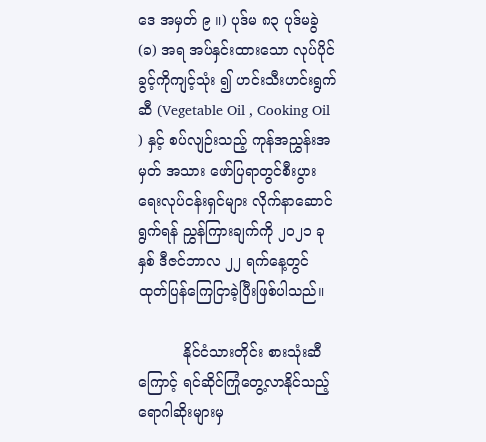ဒေ အမှတ် ၉ ။) ပုဒ်မ ၈၃ ပုဒ်မခွဲ (ခ) အရ အပ်နှင်းထားသော လုပ်ပိုင်ခွင့်ကိုကျင့်သုံး ၍ ဟင်းသီးဟင်းရွက်ဆီ (Vegetable Oil , Cooking Oil ) နှင့် စပ်လျဉ်းသည့် ကုန်အညွှန်းအမှတ် အသား ဖော်ပြရာတွင်စီးပွားရေးလုပ်ငန်းရှင်များ လိုက်နာဆောင်ရွက်ရန် ညွှန်ကြားချက်ကို ၂၀၂၁ ခုနှစ် ဒီဇင်ဘာလ ၂၂ ရက်နေ့တွင် ထုတ်ပြန်ကြေငြာခဲ့ပြီးဖြစ်ပါသည်။

          နိုင်ငံသားတိုင်း စားသုံးဆီကြောင့် ရင်ဆိုင်ကြုံတွေ့လာနိုင်သည့် ရောဂါဆိုးများမှ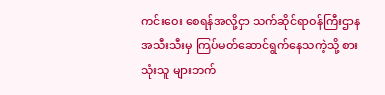ကင်းဝေး စေရန်အလို့ငှာ သက်ဆိုင်ရာဝန်ကြီးဌာနအသီးသီးမှ ကြပ်မတ်ဆောင်ရွက်နေသကဲ့သို့ စားသုံးသူ များဘက်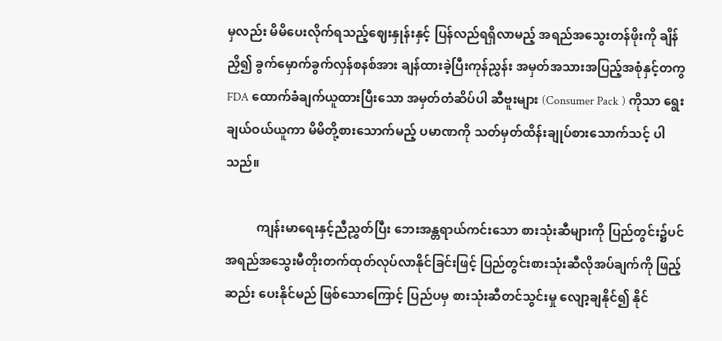မှလည်း မိမိပေးလိုက်ရသည့်ဈေးနှုန်းနှင့် ပြန်လည်ရရှိလာမည့် အရည်အသွေးတန်ဖိုးကို ချိန်ညှိ၍ ခွက်မှောက်ခွက်လှန်စနစ်အား ချန်ထားခဲ့ပြီးကုန်ညွှန်း အမှတ်အသားအပြည့်အစုံနှင့်တကွ FDA ထောက်ခံချက်ယူထားပြီးသော အမှတ်တံဆိပ်ပါ ဆီဗူးများ (Consumer Pack ) ကိုသာ ရွေးချယ်ဝယ်ယူကာ မိမိတို့စားသောက်မည့် ပမာဏကို သတ်မှတ်ထိန်းချုပ်စားသောက်သင့် ပါသည်။

          ကျန်းမာရေးနှင့်ညီညွှတ်ပြီး ဘေးအန္တရာယ်ကင်းသော စားသုံးဆီများကို ပြည်တွင်း၌ပင် အရည်အသွေးမီတိုးတက်ထုတ်လုပ်လာနိုင်ခြင်းဖြင့် ပြည်တွင်းစားသုံးဆီလိုအပ်ချက်ကို ဖြည့်ဆည်း ပေးနိုင်မည် ဖြစ်သောကြောင့် ပြည်ပမှ စားသုံးဆီတင်သွင်းမှု လျော့ချနိုင်၍ နိုင်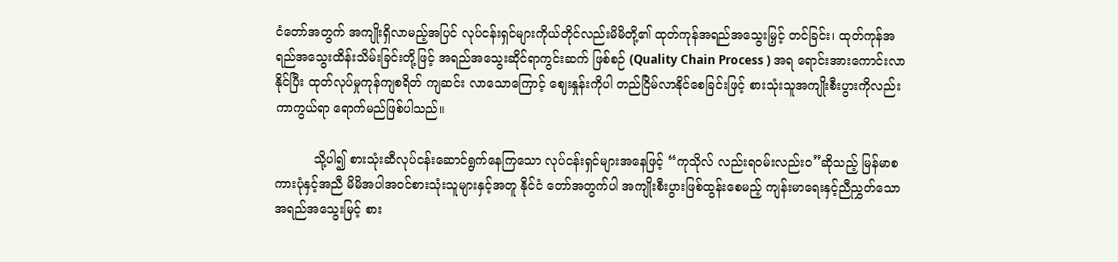ငံတော်အတွက် အကျိုးရှိလာမည့်အပြင် လုပ်ငန်းရှင်များကိုယ်တိုင်လည်းမိမိတို့၏ ထုတ်ကုန်အရည်အသွေးမြှင့် တင်ခြင်း၊ ထုတ်ကုန်အရည်အသွေးထိန်းသိမ်းခြင်းတို့ဖြင့် အရည်အသွေးဆိုင်ရာကွင်းဆက် ဖြစ်စဉ် (Quality Chain Process ) အရ ရောင်းအားကောင်းလာနိုင်ပြီး ထုတ်လုပ်မှုကုန်ကျစရိတ် ကျဆင်း လာသောကြောင့် ဈေးနှုန်းကိုပါ တည်ငြိမ်လာနိုင်စေခြင်းဖြင့် စားသုံးသူအကျိုးစီးပွားကိုလည်း ကာကွယ်ရာ ရောက်မည်ဖြစ်ပါသည်။

          သို့ပါ၍ စားသုံးဆီလုပ်ငန်းဆောင်ရွက်နေကြသော လုပ်ငန်းရှင်များအနေဖြင့် “ကုသိုလ် လည်းရဝမ်းလည်းဝ”ဆိုသည့် မြန်မာစကားပုံနှင့်အညီ မိမိအပါအဝင်စားသုံးသူများနှင့်အတူ နိုင်ငံ တော်အတွက်ပါ အကျိုးစီးပွားဖြစ်ထွန်းစေမည့် ကျန်းမာရေးနှင့်ညီညွှတ်သော အရည်အသွေးမြင့် စား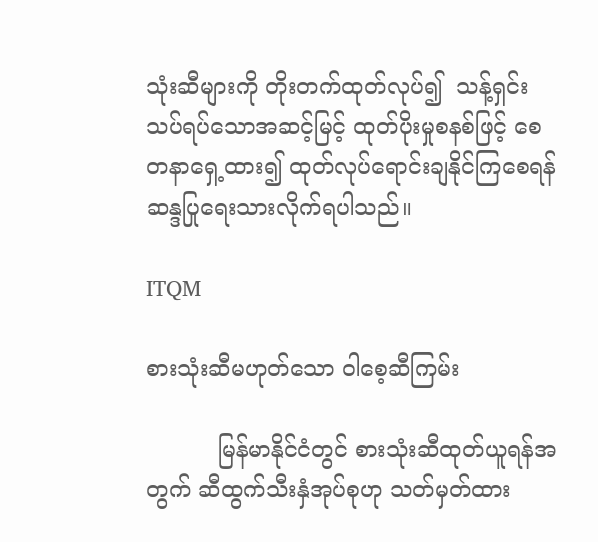သုံးဆီများကို တိုးတက်ထုတ်လုပ်၍  သန့်ရှင်းသပ်ရပ်သောအဆင့်မြင့် ထုတ်ပိုးမှုစနစ်ဖြင့် စေတနာရှေ့ထား၍ ထုတ်လုပ်ရောင်းချနိုင်ကြစေရန် ဆန္ဒပြုရေးသားလိုက်ရပါသည်။

ITQM

စားသုံးဆီမဟုတ်သော ဝါစေ့ဆီကြမ်း

          မြန်မာနိုင်ငံတွင် စားသုံးဆီထုတ်ယူရန်အတွက် ဆီထွက်သီးနှံအုပ်စုဟု သတ်မှတ်ထား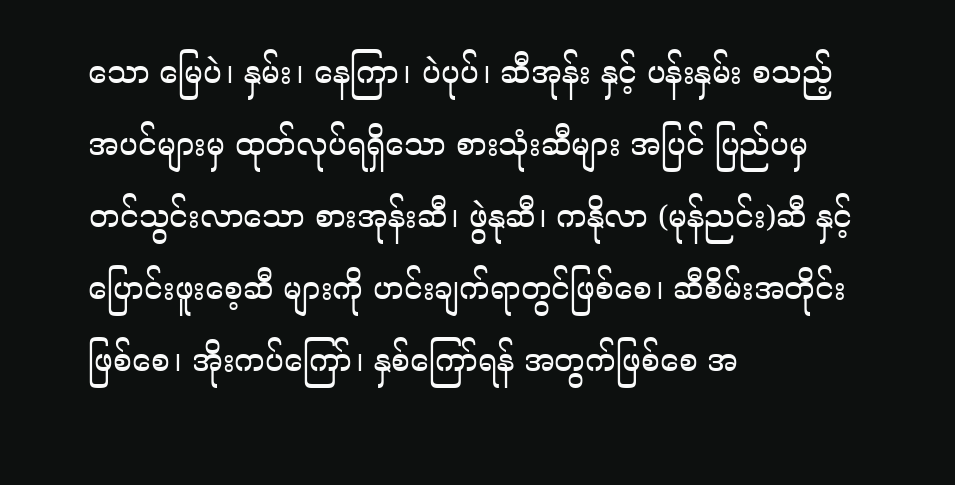သော မြေပဲ၊ နှမ်း၊ နေကြာ၊ ပဲပုပ်၊ ဆီအုန်း နှင့် ပန်းနှမ်း စသည့်အပင်များမှ ထုတ်လုပ်ရရှိသော စားသုံးဆီများ အပြင် ပြည်ပမှ တင်သွင်းလာသော စားအုန်းဆီ၊ ဖွဲနုဆီ၊ ကနိုလာ (မုန်ညင်း)ဆီ နှင့် ပြောင်းဖူးစေ့ဆီ များကို ဟင်းချက်ရာတွင်ဖြစ်စေ၊ ဆီစိမ်းအတိုင်းဖြစ်စေ၊ အိုးကပ်ကြော်၊ နှစ်ကြော်ရန် အတွက်ဖြစ်စေ အ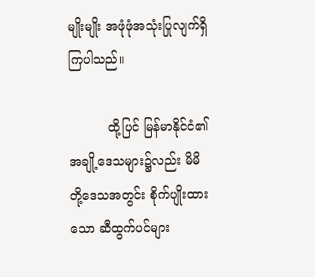မျိုးမျိုး အဖုံဖုံအသုံးပြုလျက်ရှိကြပါသည်။

          ထို့ပြင် မြန်မာနိုင်ငံ၏ အချို့ဒေသများ၌လည်း မိမိတို့ဒေသအတွင်း စိုက်ပျိုးထားသော ဆီထွက်ပင်များ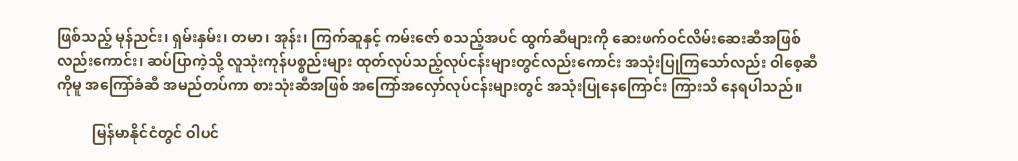ဖြစ်သည့် မုန်ညင်း၊ ရှမ်းနှမ်း၊ တမာ၊ အုန်း၊ ကြက်ဆူနှင့် ကမ်းဇော် စသည့်အပင် ထွက်ဆီများကို ဆေးဖက်ဝင်လိမ်းဆေးဆီအဖြစ်လည်းကောင်း၊ ဆပ်ပြာကဲ့သို့ လူသုံးကုန်ပစ္စည်းများ ထုတ်လုပ်သည့်လုပ်ငန်းများတွင်လည်းကောင်း အသုံးပြုကြသော်လည်း ဝါစေ့ဆီကိုမူ အကြော်ခံဆီ အမည်တပ်ကာ စားသုံးဆီအဖြစ် အကြော်အလှော်လုပ်ငန်းများတွင် အသုံးပြုနေကြောင်း ကြားသိ နေရပါသည်။

          မြန်မာနိုင်ငံတွင် ဝါပင်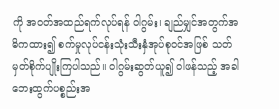ကို အဝတ်အထည်ရက်လုပ်ရန် ဝါဂွမ်း၊ ချည်မျှင်အတွက်အဓိကထား၍ စက်မှုလုပ်ငန်းသုံးသီးနှံအုပ်စုဝင်အဖြစ် သတ်မှတ်စိုက်ပျိုးကြပါသည်။ ဝါဂွမ်းဆွတ်ယူ၍ ဝါဖန်သည့် အခါ ဘေးထွက်ပစ္စည်းအ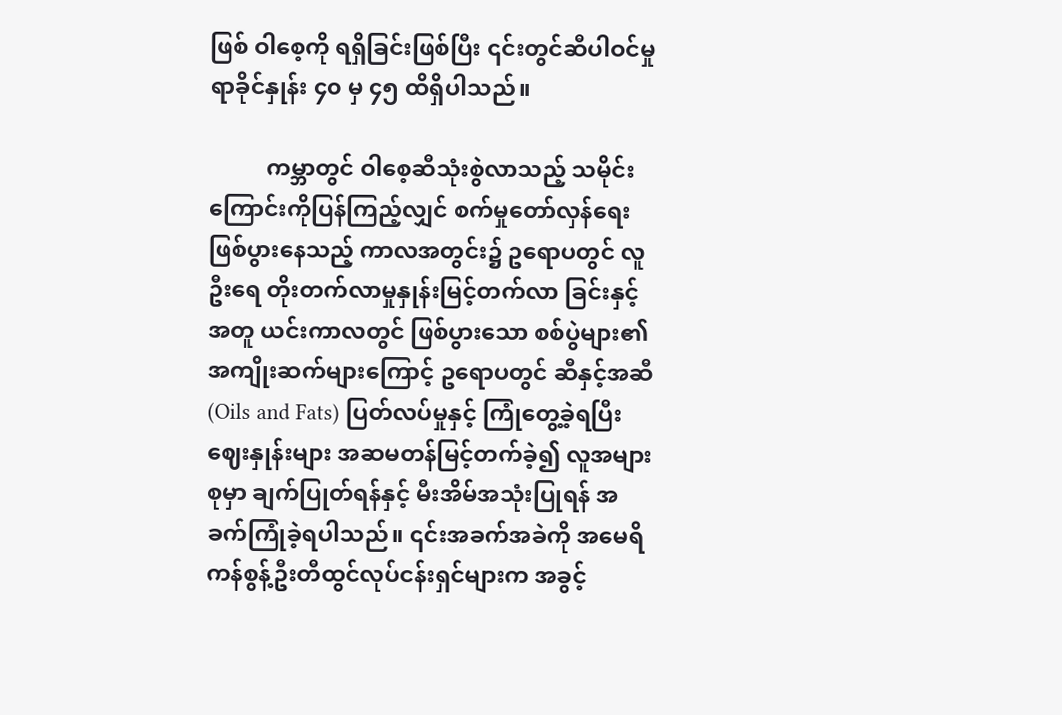ဖြစ် ဝါစေ့ကို ရရှိခြင်းဖြစ်ပြီး ၎င်းတွင်ဆီပါဝင်မှု ရာခိုင်နှုန်း ၄၀ မှ ၄၅ ထိရှိပါသည်။

          ကမ္ဘာတွင် ဝါစေ့ဆီသုံးစွဲလာသည့် သမိုင်းကြောင်းကိုပြန်ကြည့်လျှင် စက်မှုတော်လှန်ရေး ဖြစ်ပွားနေသည့် ကာလအတွင်း၌ ဥရောပတွင် လူဦးရေ တိုးတက်လာမှုနှုန်းမြင့်တက်လာ ခြင်းနှင့်အတူ ယင်းကာလတွင် ဖြစ်ပွားသော စစ်ပွဲများ၏ အကျိုးဆက်များကြောင့် ဥရောပတွင် ဆီနှင့်အဆီ (Oils and Fats) ပြတ်လပ်မှုနှင့် ကြုံတွေ့ခဲ့ရပြီး ဈေးနှုန်းများ အဆမတန်မြင့်တက်ခဲ့၍ လူအများစုမှာ ချက်ပြုတ်ရန်နှင့် မီးအိမ်အသုံးပြုရန် အခက်ကြုံခဲ့ရပါသည်။ ၎င်းအခက်အခဲကို အမေရိကန်စွန့်ဦးတီထွင်လုပ်ငန်းရှင်များက အခွင့်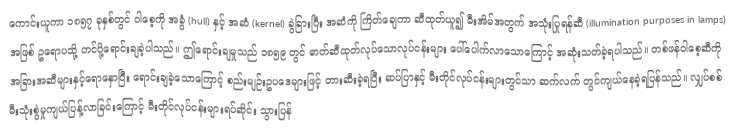ကောင်းယူကာ ၁၈၅၇ ခုနှစ်တွင် ဝါစေ့ကို အခွံ (hull) နှင့် အဆံ (kernel) ခွဲခြားပြီး အဆံကို ကြိတ်ချေကာ ဆီထုတ်ယူ၍ မီးအိမ်အတွက် အသုံးပြုရန်ဆီ (illumination purposes in lamps) အဖြစ် ဥရောပသို့ တင်ပို့ရောင်းချခဲ့ပါသည်။ ဤရောင်းချမှုသည် ၁၈၅၉ တွင် ဓာတ်ဆီထုတ်လုပ်သောလုပ်ငန်းများ ပေါ်ပေါက်လာသောကြောင့် အဆုံးသတ်ခဲ့ရပါသည်။ တစ်ဖန်ဝါစေ့ဆီကို အခြားအဆီများနှင့်ရောနှောပြီး ရောင်းချခဲ့သောကြောင့် စည်းမျဉ်းဥပဒေများဖြင့် တားဆီးခဲ့ရပြီး ဆပ်ပြာနှင့် မီးတိုင်လုပ်ငန်းများတွင်သာ ဆက်လက် တွင်ကျယ်နေခဲ့ရပြန်သည်။ လျှပ်စစ်မီးသုံးစွဲမှုကျယ်ပြန့်လာခြင်းကြောင့် မီးတိုင်လုပ်ငန်းများရပ်ဆိုင်း သွားပြန်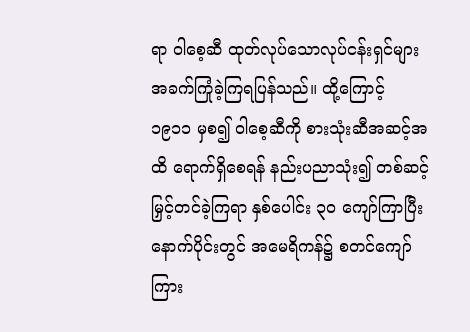ရာ ဝါစေ့ဆီ ထုတ်လုပ်သောလုပ်ငန်းရှင်များ အခက်ကြုံခဲ့ကြရပြန်သည်။ ထို့ကြောင့် ၁၉၁၁ မှစ၍ ဝါစေ့ဆီကို စားသုံးဆီအဆင့်အထိ ရောက်ရှိစေရန် နည်းပညာသုံး၍ တစ်ဆင့်မြှင့်တင်ခဲ့ကြရာ နှစ်ပေါင်း ၃၀ ကျော်ကြာပြီးနောက်ပိုင်းတွင် အမေရိကန်၌ စတင်ကျော်ကြား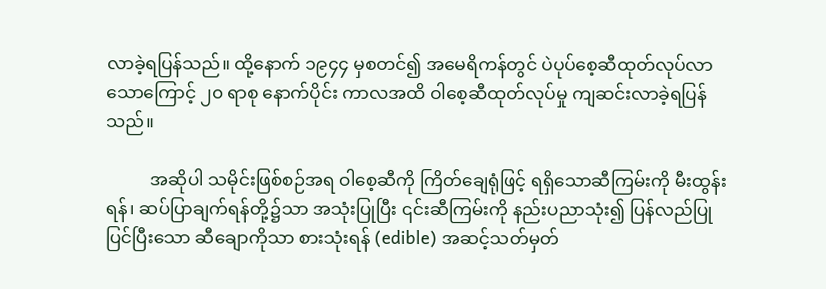လာခဲ့ရပြန်သည်။ ထို့နောက် ၁၉၄၄ မှစတင်၍ အမေရိကန်တွင် ပဲပုပ်စေ့ဆီထုတ်လုပ်လာသောကြောင့် ၂၀ ရာစု နောက်ပိုင်း ကာလအထိ ဝါစေ့ဆီထုတ်လုပ်မှု ကျဆင်းလာခဲ့ရပြန်သည်။

          အဆိုပါ သမိုင်းဖြစ်စဉ်အရ ဝါစေ့ဆီကို ကြိတ်ချေရုံဖြင့် ရရှိသောဆီကြမ်းကို မီးထွန်းရန်၊ ဆပ်ပြာချက်ရန်တို့၌သာ အသုံးပြုပြီး ၎င်းဆီကြမ်းကို နည်းပညာသုံး၍ ပြန်လည်ပြုပြင်ပြီးသော ဆီချောကိုသာ စားသုံးရန် (edible) အဆင့်သတ်မှတ်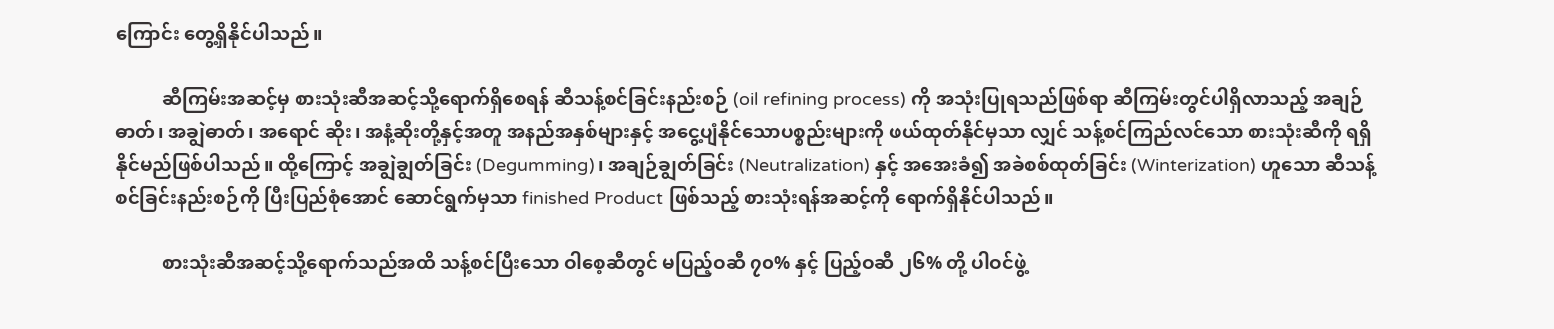ကြောင်း တွေ့ရှိနိုင်ပါသည်။

          ဆီကြမ်းအဆင့်မှ စားသုံးဆီအဆင့်သို့ရောက်ရှိစေရန် ဆီသန့်စင်ခြင်းနည်းစဉ် (oil refining process) ကို အသုံးပြုရသည်ဖြစ်ရာ ဆီကြမ်းတွင်ပါရှိလာသည့် အချဉ်ဓာတ်၊ အချွဲဓာတ်၊ အရောင် ဆိုး၊ အနံ့ဆိုးတို့နှင့်အတူ အနည်အနှစ်များနှင့် အငွေ့ပျံနိုင်သောပစ္စည်းများကို ဖယ်ထုတ်နိုင်မှသာ လျှင် သန့်စင်ကြည်လင်သော စားသုံးဆီကို ရရှိနိုင်မည်ဖြစ်ပါသည်။ ထို့ကြောင့် အချွဲချွတ်ခြင်း (Degumming)၊ အချဉ်ချွတ်ခြင်း (Neutralization) နှင့် အအေးခံ၍ အခဲစစ်ထုတ်ခြင်း (Winterization) ဟူသော ဆီသန့်စင်ခြင်းနည်းစဉ်ကို ပြီးပြည်စုံအောင် ဆောင်ရွက်မှသာ finished Product ဖြစ်သည့် စားသုံးရန်အဆင့်ကို ‌ရောက်ရှိနိုင်ပါသည်။

          စားသုံးဆီအဆင့်သို့ရောက်သည်အထိ သန့်စင်ပြီးသော ဝါစေ့ဆီတွင် မပြည့်ဝဆီ ၇၀% နှင့် ပြည့်ဝဆီ ၂၆% တို့ ပါဝင်ဖွဲ့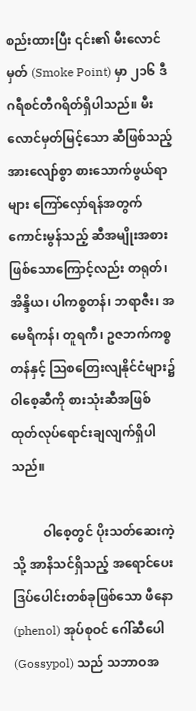စည်းထားပြီး ၎င်း၏ မီးလောင်မှတ် (Smoke Point) မှာ ၂၁၆ ဒီဂရီစင်တီဂရိတ်ရှိပါသည်။ မီးလောင်မှတ်မြင့်သော ဆီဖြစ်သည့်အားလျော်စွာ စားသောက်ဖွယ်ရာ များ ကြော်လှော်ရန်အတွက် ကောင်းမွန်သည့် ဆီအမျိုးအစားဖြစ်သောကြောင့်လည်း တရုတ်၊ အိန္ဒိယ၊ ပါကစ္စတန်၊ ဘရာဇီး၊ အမေရိကန်၊ တူရကီ၊ ဥဇဘက်ကစ္စတန်နှင့် သြစတြေးလျနိုင်ငံများ၌ ဝါစေ့ဆီကို စားသုံးဆီအဖြစ် ထုတ်လုပ်ရောင်းချလျက်ရှိပါသည်။

          ဝါစေ့တွင် ပိုးသတ်ဆေးကဲ့သို့ အာနိသင်ရှိသည့် အရောင်ပေးဒြပ်ပေါင်းတစ်ခုဖြစ်သော ဖီနော (phenol) အုပ်စုဝင် ဂေါ်ဆီပေါ(Gossypol) သည် သဘာဝအ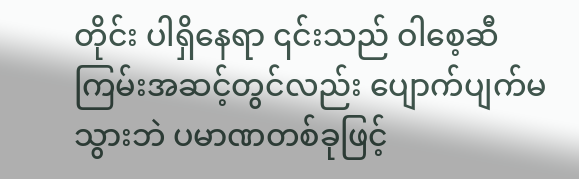တိုင်း ပါရှိနေရာ ၎င်းသည် ဝါစေ့ဆီ ကြမ်းအဆင့်တွင်လည်း ပျောက်ပျက်မသွားဘဲ ပမာဏတစ်ခုဖြင့်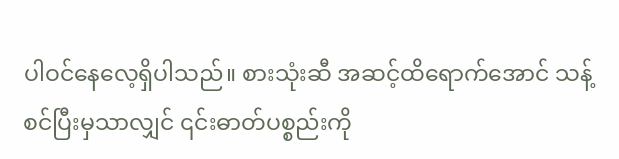ပါဝင်နေလေ့ရှိပါသည်။ စားသုံးဆီ အဆင့်ထိရောက်အောင် သန့်စင်ပြီးမှသာလျှင် ၎င်းဓာတ်ပစ္စည်းကို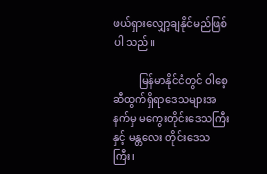ဖယ်ရှားလျှော့ချနိုင်မည်ဖြစ်ပါ သည်။

          မြန်မာနိုင်ငံတွင် ဝါစေ့ဆီထွက်ရှိရာဒေသများအနက်မှ မကွေးတိုင်းဒေသကြီးနှင့် မန္တလေး တိုင်းဒေသကြီး၊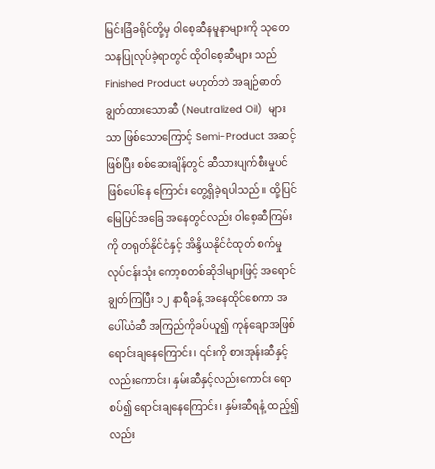မြင်းခြံခရိုင်တို့မှ ဝါစေ့ဆီနမူနာများကို သုတေသနပြုလုပ်ခဲ့ရာတွင် ထိုဝါစေ့ဆီများ သည် Finished Product မဟုတ်ဘဲ အချဉ်ဓာတ်ချွတ်ထားသောဆီ (Neutralized Oil)  များသာ ဖြစ်သောကြောင့် Semi-Product အဆင့်ဖြစ်ပြီး စစ်ဆေးချိန်တွင် ဆီသားပျက်စီးမှုပင် ဖြစ်ပေါ်နေ ကြောင်း တွေ့ရှိခဲ့ရပါသည်။ ထို့ပြင် မြေပြင်အခြေ အနေတွင်လည်း ဝါစေ့ဆီကြမ်းကို တရုတ်နိုင်ငံနှင့် အိန္ဒိယနိုင်ငံထုတ် စက်မှုလုပ်ငန်းသုံး ကော့စတစ်ဆိုဒါများဖြင့် အရောင်ချွတ်ကြပြီး ၁၂ နာရီခန့် အနေထိုင်စေကာ အပေါ်ယံဆီ အကြည်ကိုခပ်ယူ၍ ကုန်ချောအဖြစ် ရောင်းချနေကြောင်း၊ ၎င်းကို စားအုန်းဆီနှင့်လည်းကောင်း၊ နှမ်းဆီနှင့်လည်းကောင်း ရောစပ်၍ ရောင်းချနေကြောင်း၊ နှမ်းဆီရနံ့ ထည့်၍လည်း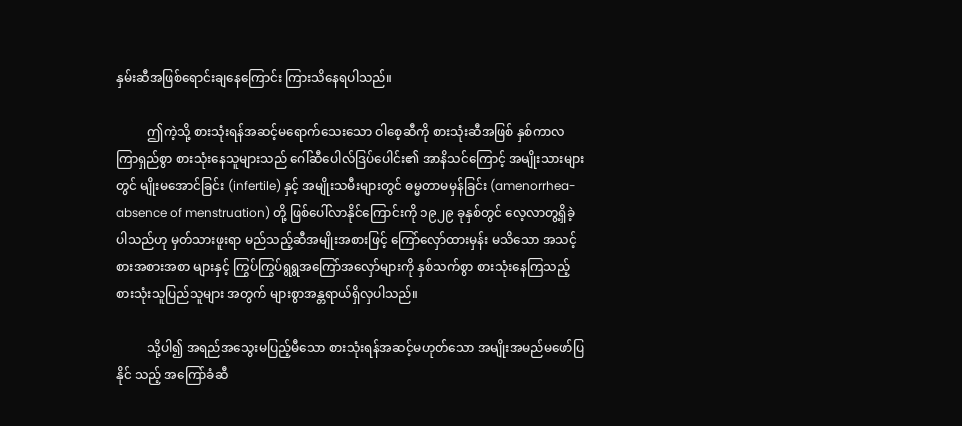နှမ်းဆီအဖြစ်ရောင်းချနေကြောင်း ကြားသိနေရပါသည်။

          ဤကဲ့သို့ စားသုံးရန်အဆင့်မရောက်သေးသော ဝါစေ့ဆီကို စားသုံးဆီအဖြစ် နှစ်ကာလ ကြာရှည်စွာ စားသုံးနေသူများသည် ဂေါ်ဆီပေါလ်ဒြပ်ပေါင်း၏ အာနိသင်ကြောင့် အမျိုးသားများတွင် မျိုးမအောင်ခြင်း (infertile) နှင့် အမျိုးသမီးများတွင် ဓမ္မတာမမှန်ခြင်း (amenorrhea- absence of menstruation) တို့ ဖြစ်ပေါ်လာနိုင်ကြောင်းကို ၁၉၂၉ ခုနှစ်တွင် လေ့လာတွ့ရှိခဲ့ပါသည်ဟု မှတ်သားဖူးရာ မည်သည့်ဆီအမျိုးအစားဖြင့် ကြော်လှော်ထားမှန်း မသိသော အသင့်စားအစားအစာ များနှင့် ကြွပ်ကြွပ်ရွရွအကြော်အလှော်များကို နှစ်သက်စွာ စားသုံးနေကြသည့် စားသုံးသူပြည်သူများ အတွက် များစွာအန္တရာယ်ရှိလှပါသည်။

          သို့ပါ၍ အရည်အသွေးမပြည့်မီသော စားသုံးရန်အဆင့်မဟုတ်သော အမျိုးအမည်မဖော်ပြနိုင် သည့် အကြော်ခံဆီ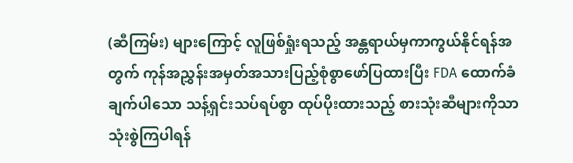(ဆီကြမ်း) များကြောင့် လူဖြစ်ရှုံးရသည့် အန္တရာယ်မှကာကွယ်နိုင်ရန်အတွက် ကုန်အညွှန်းအမှတ်အသားပြည့်စုံစွာဖော်ပြထားပြီး FDA ထောက်ခံချက်ပါသော သန့်ရှင်းသပ်ရပ်စွာ ထုပ်ပိုးထားသည့် စားသုံးဆီများကိုသာ သုံးစွဲကြပါရန်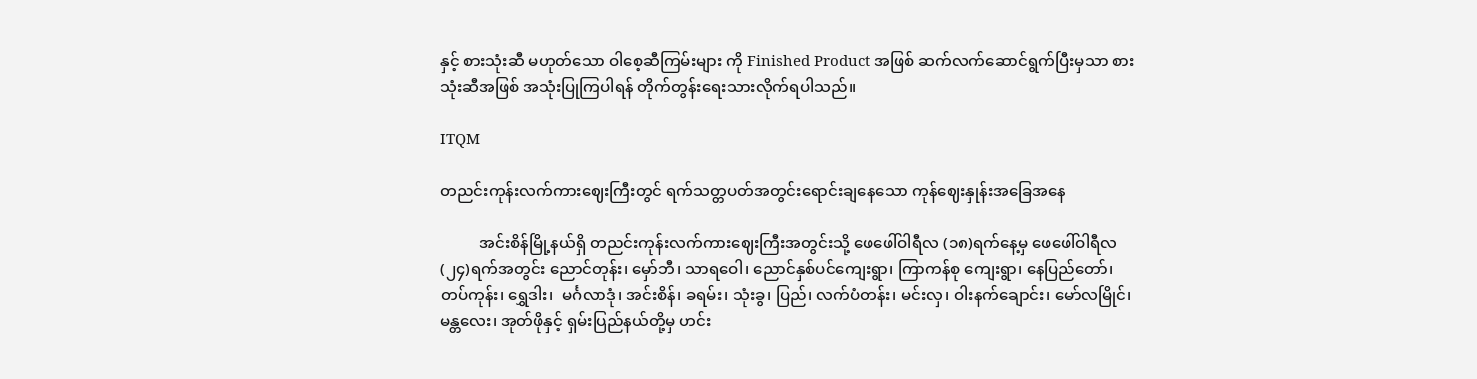နှင့် စားသုံးဆီ မဟုတ်သော ဝါစေ့ဆီကြမ်းများ ကို Finished Product အဖြစ် ဆက်လက်ဆောင်ရွက်ပြီးမှသာ စားသုံးဆီအဖြစ် အသုံးပြုကြပါရန် တိုက်တွန်းရေးသားလိုက်ရပါသည်။

ITQM

တညင်းကုန်းလက်ကားဈေးကြီးတွင် ရက်သတ္တပတ်အတွင်းရောင်းချနေသော ကုန်ဈေးနှုန်းအခြေအနေ

          အင်းစိန်မြို့နယ်ရှိ တညင်းကုန်းလက်ကားဈေးကြီးအတွင်းသို့ ဖေဖေါ်ဝါရီလ (၁၈)ရက်နေ့မှ ဖေဖေါ်ဝါရီလ (၂၄)ရက်အတွင်း ညောင်တုန်း၊ မှော်ဘီ၊ သာရဝေါ၊ ညောင်နှစ်ပင်ကျေးရွာ၊ ကြာကန်စု ကျေးရွာ၊ နေပြည်တော်၊ တပ်ကုန်း၊ ရွှေဒါး၊  မင်္ဂလာဒုံ၊ အင်းစိန်၊ ခရမ်း၊ သုံးခွ၊ ပြည်၊ လက်ပံတန်း၊ မင်းလှ၊ ဝါးနက်ချောင်း၊ မော်လမြိုင်၊ မန္တလေး၊ အုတ်ဖိုနှင့် ရှမ်းပြည်နယ်တို့မှ ဟင်း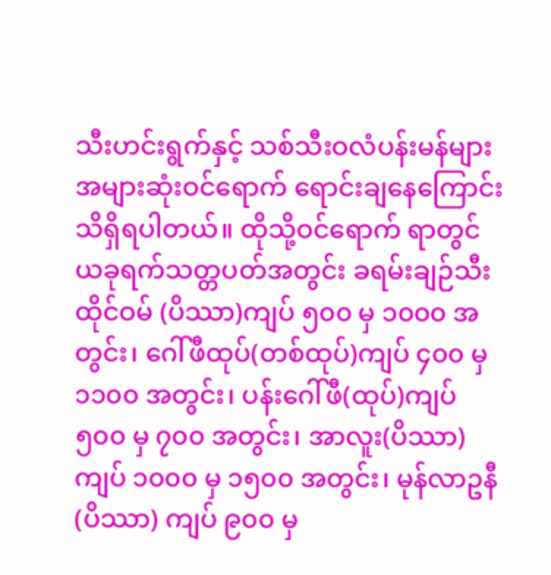သီးဟင်းရွက်နှင့် သစ်သီးဝလံပန်းမန်များ အများဆုံးဝင်ရောက် ရောင်းချနေကြောင်း သိရှိရပါတယ်။ ထိုသို့ဝင်ရောက် ရာတွင် ယခုရက်သတ္တပတ်အတွင်း ခရမ်းချဉ်သီးထိုင်ဝမ် (ပိဿာ)ကျပ် ၅၀၀ မှ ၁၀၀၀ အတွင်း၊ ဂေါ်ဖီထုပ်(တစ်ထုပ်)ကျပ် ၄၀၀ မှ ၁၁၀၀ အတွင်း၊ ပန်းဂေါ်ဖီ(ထုပ်)ကျပ် ၅၀၀ မှ ၇၀၀ အတွင်း၊ အာလူး(ပိဿာ)ကျပ် ၁၀၀၀ မှ ၁၅၀၀ အတွင်း၊ မုန်လာဥနီ(ပိဿာ) ကျပ် ၉၀၀ မှ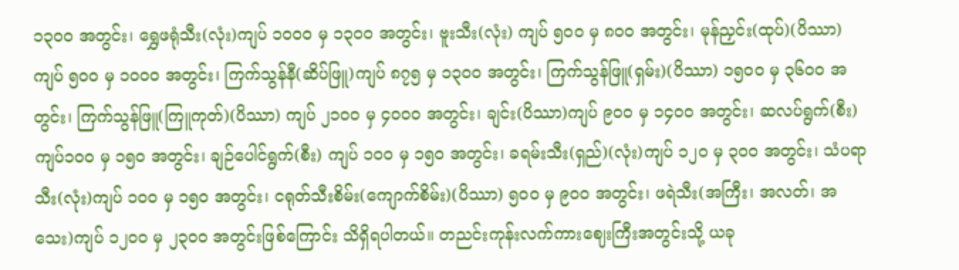၁၃၀၀ အတွင်း၊ ရွှေဖရုံသီး(လုံး)ကျပ် ၁၀၀၀ မှ ၁၃၀၀ အတွင်း၊ ဗူးသီး(လုံး) ကျပ် ၅၀၀ မှ ၈၀၀ အတွင်း၊ မုန်ညှင်း(ထုပ်)(ပိဿာ)ကျပ် ၅၀၀ မှ ၁၀၀၀ အတွင်း၊ ကြက်သွန်နီ(ဆိပ်ဖြူ)ကျပ် ၈၇၅ မှ ၁၃၀၀ အတွင်း၊ ကြက်သွန်ဖြူ(ရှမ်း)(ပိဿာ) ၁၅၀၀ မှ ၃၆၀၀ အတွင်း၊ ကြက်သွန်ဖြူ(ကြူကုတ်)(ပိဿာ) ကျပ် ၂၁၀၀ မှ ၄၀၀၀ အတွင်း၊ ချင်း(ပိဿာ)ကျပ် ၉၀၀ မှ ၁၄၀၀ အတွင်း၊ ဆလပ်ရွက်(စီး)ကျပ်၁၀၀ မှ ၁၅၀ အတွင်း၊ ချဉ်ပေါင်ရွက်(စီး) ကျပ် ၁၀၀ မှ ၁၅၀ အတွင်း၊ ခရမ်းသီး(ရှည်)(လုံး)ကျပ် ၁၂၀ မှ ၃၀၀ အတွင်း၊ သံပရာသီး(လုံး)ကျပ် ၁၀၀ မှ ၁၅၀ အတွင်း၊ ငရုတ်သီးစိမ်း(ကျောက်စိမ်း)(ပိဿာ) ၅၀၀ မှ ၉၀၀ အတွင်း၊ ဖရဲသီး(အကြီး၊ အလတ်၊ အသေး)ကျပ် ၁၂၀၀ မှ ၂၃၀၀ အတွင်းဖြစ်ကြောင်း သိရှိရပါတယ်။ တညင်းကုန်းလက်ကားဈေးကြီးအတွင်းသို့ ယခု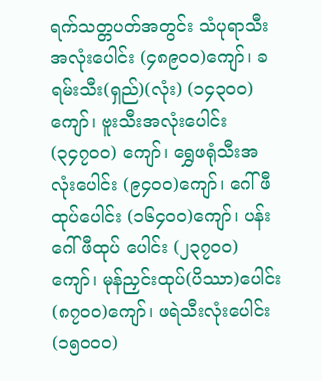ရက်သတ္တပတ်အတွင်း သံပုရာသီး အလုံးပေါင်း (၄၈၉၀၀)ကျော်၊ ခရမ်းသီး(ရှည်)(လုံး) (၁၄၃၀၀)ကျော်၊ ဗူးသီးအလုံးပေါင်း (၃၄၇၀၀) ကျော်၊ ရွှေဖရုံသီးအလုံးပေါင်း (၉၄၀၀)ကျော်၊ ဂေါ်ဖီထုပ်ပေါင်း (၁၆၄၀၀)ကျော်၊ ပန်းဂေါ်ဖီထုပ် ပေါင်း (၂၃၇၀၀)ကျော်၊ မုန်ညှင်းထုပ်(ပိဿာ)ပေါင်း (၈၇၀၀)ကျော်၊ ဖရဲသီးလုံးပေါင်း (၁၅၀၀၀)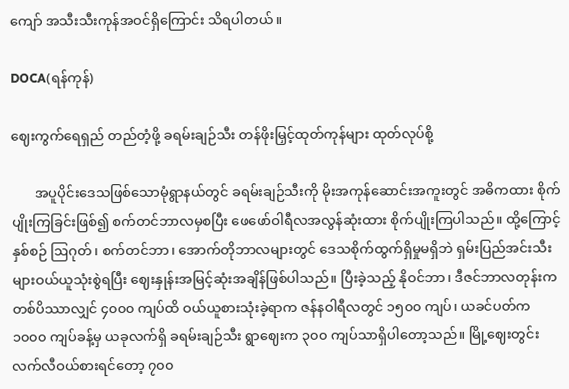ကျော် အသီးသီးကုန်အဝင်ရှိကြောင်း သိရပါတယ်။

DOCA(ရန်ကုန်)

ဈေးကွက်ရေရှည် တည်တံ့ဖို့ ခရမ်းချဉ်သီး တန်ဖိုးမြှင့်ထုတ်ကုန်များ ထုတ်လုပ်စို့

       အပူပိုင်းဒေသဖြစ်သောမုံရွာနယ်တွင် ခရမ်းချဉ်သီးကို မိုးအကုန်ဆောင်းအကူးတွင် အဓိကထား စိုက်ပျိုးကြခြင်းဖြစ်၍ စက်တင်ဘာလမှစပြီး ဖေဖော်ဝါရီလအလွန်ဆုံးထား စိုက်ပျိုးကြပါသည်။ ထို့ကြောင့် နှစ်စဉ် ဩဂုတ်၊ စက်တင်ဘာ၊ အောက်တိုဘာလများတွင် ဒေသစိုက်ထွက်ရှိမှုမရှိဘဲ ရှမ်းပြည်အင်းသီးများဝယ်ယူသုံးစွဲရပြီး ဈေးနှုန်းအမြင့်ဆုံးအချိန်ဖြစ်ပါသည်။ ပြီးခဲ့သည့် နိုဝင်ဘာ၊ ဒီဇင်ဘာလတုန်းက တစ်ပိဿာလျှင် ၄၀၀၀ ကျပ်ထိ ဝယ်ယူစားသုံးခဲ့ရာက ဇန်နဝါရီလတွင် ၁၅၀၀ ကျပ်၊ ယခင်ပတ်က ၁၀၀၀ ကျပ်ခန့်မှ ယခုလက်ရှိ ခရမ်းချဉ်သီး ရွာဈေးက ၃၀၀ ကျပ်သာရှိပါတော့သည်။ မြို့ဈေးတွင်းလက်လီဝယ်စားရင်တော့ ၇၀၀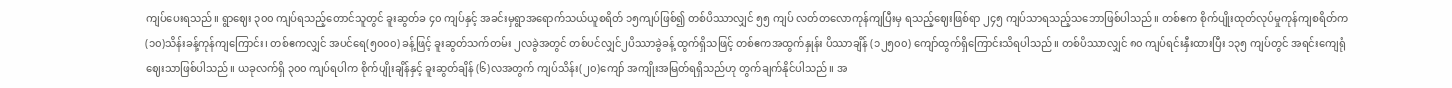ကျပ်ပေးရသည်။ ရွာဈေး ၃၀၀ ကျပ်ရသည့်တောင်သူတွင် ခူးဆွတ်ခ ၄၀ ကျပ်နှင့် အခင်းမှရွာအရောက်သယ်ယူစရိတ် ၁၅ကျပ်ဖြစ်၍ တစ်ပိဿာလျှင် ၅၅ ကျပ် လတ်တလောကုန်ကျပြီးမှ ရသည့်ဈေးဖြစ်ရာ ၂၄၅ ကျပ်သာရသည့်သဘောဖြစ်ပါသည်။ တစ်ဧက စိုက်ပျိုးထုတ်လုပ်မှုကုန်ကျစရိတ်က (၁၀)သိန်းခန့်ကုန်ကျကြောင်း၊ တစ်ဧကလျှင် အပင်ရေ(၅၀၀၀) ခန့်ဖြင့် ခူးဆွတ်သက်တမ်း ၂လခွဲအတွင် တစ်ပင်လျှင်၂ပိဿာခွဲခန့် ထွက်ရှိသဖြင့် တစ်ဧကအထွက်နှုန်း ပိဿာချိန် (၁၂၅၀၀) ကျော်ထွက်ရှိကြောင်းသိရပါသည်။ တစ်ပိဿာလျှင် ၈၀ ကျပ်ရင်းနှီးထားပြီး ၁၃၅ ကျပ်တွင် အရင်းကျေရုံဈေးသာဖြစ်ပါသည်။ ယခုလက်ရှိ ၃၀၀ ကျပ်ရပါက စိုက်ပျိုးချိန်နှင့် ခူးဆွတ်ချိန် (၆)လအတွက် ကျပ်သိန်း(၂၀)ကျော် အကျိုးအမြတ်ရရှိသည်ဟု တွက်ချက်နိုင်ပါသည်။ အ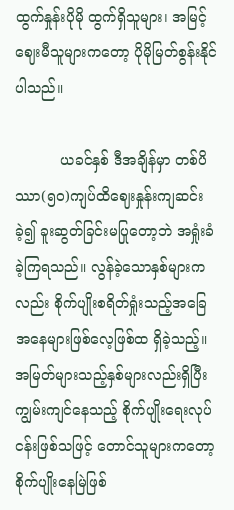ထွက်နှုန်းပိုမို ထွက်ရှိသူများ၊ အမြင့်ဈေးမီသူများကတော့ ပိုမိုမြတ်စွန်းနိုင်ပါသည်။

          ယခင်နှစ် ဒီအချိန်မှာ တစ်ပိဿာ(၅၀)ကျပ်ထိဈေးနှုန်းကျဆင်းခဲ့၍ ခူးဆွတ်ခြင်းမပြုတော့ဘဲ အရှုံးခံခဲ့ကြရသည်။ လွန်ခဲ့သောနှစ်များကလည်း စိုက်ပျိုးစရိတ်ရှုံးသည့်အခြေအနေများဖြစ်လေ့ဖြစ်ထ ရှိခဲ့သည့်။ အမြတ်များသည့်နှစ်များလည်းရှိပြီး ကျွမ်းကျင်နေသည့် စိုက်ပျိုးရေးလုပ်ငန်းဖြစ်သဖြင့် တောင်သူများကတော့ စိုက်ပျိုးနေမြဲဖြစ်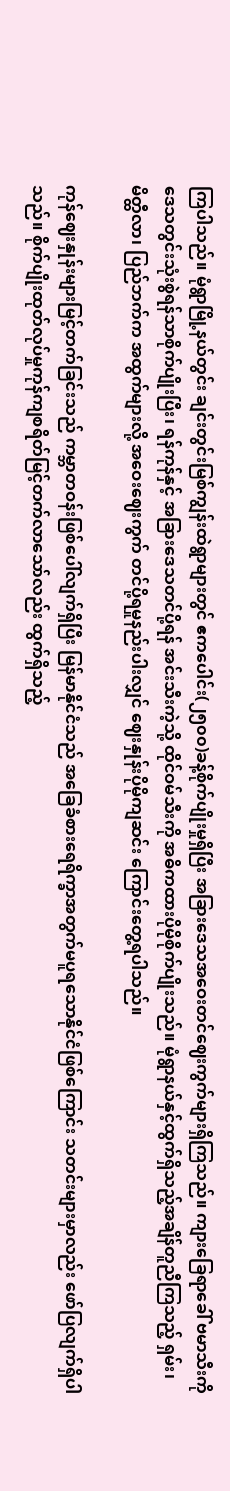ကြပါသည်။ မုံရွာမြို့နယ်တွင်း ချင်းတွင်းမြစ်ကျွန်းထဲရွာများတွင် ဧကပေါင်း(၂၅၀၀)ခန့်စိုက်ပျိုးမှုရှိပြီး အခြားဒေသအဝေးတင်ဈေးကွက်များရှိကြသည်။ ကျားခြေရာခေါ် ဗမာသီးကို ဒေသတွင်းသုံးစွဲရန်သာစိုက်ပျိုးပြီး၊ ရန်ကုန်နှင့် အခြားဒေသတင်ပို့ရန် အင်းသီးကဲ့သို့ ထိုင်ဝမ်သီးကို အဓိကထားပိုမိုစိုက်ပျိုးသည်။ မုံရွာနယ်နှင့်ထွက်ရှိသည့်အချိန်တူညီကြသည့် ရှမ်း၊ မိတ္ထီလာ၊ ပြည်ဘက်က အထွက်များလို့ အဝေးဈေးကွက် တင်ပို့ရမှုနည်းပါးလျှင် ဈေးနှုန်းပိုမိုကျဆင်း ကြောင်းတွေ့ရပါသည်။

ကုန်ဈေးနှုန်းများမြင့်တက်ခြင်းသည် ကမ္ဘာတဝန်းဖြစ်ပေါ်လျက်ရှိပြီး မြန်မာနိုင်ငံသည် အခြေခံစားရေရိက္ခာအတွက်မပူရသောနိုင်ငံဖြစ်ကြောင်း သတင်းများမှာလည်း ဖော်ပြလျက်ရှိပါသည်။ စိုက်ပျိုးထုတ်လုပ်မှုကုန်ကျစရိတ်မြင့်တက်လာသော်လည်း ထွက်ရှိသည့်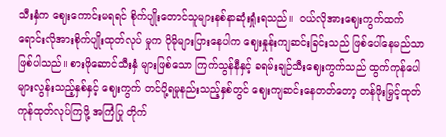သီးနှံက ဈေးကောင်းမရရင် စိုက်ပျိုးတောင်သူများနစ်နာဆုံးရှုံးရသည်။  ဝယ်လိုအားဈေးကွက်ထက် ရောင်းလိုအားစိုက်ပျိုးထုတ်လုပ် မှုက ပိုမိုများပြားနေပါက ဈေးနှုန်းကျဆင်းခြင်းသည် ဖြစ်ပေါ်နေမည်သာဖြစ်ပါသည်။ စားဖိုဆောင်သီးနှံ များဖြစ်သော ကြက်သွန်နီနှင့် ခရမ်းချဉ်သီးဈေးကွက်သည် ထွက်ကုန်ပေါများလွန်းသည့်နှစ်နှင့် ဈေးကွက် တင်ပို့ရမှုနည်းသည့်နှစ်တွင် ဈေးကျဆင်းနေတတ်တော့ တန်ဖိုးမြှင့်ထုတ်ကုန်ထုတ်လုပ်ကြဖို့ အကြံပြု တိုက်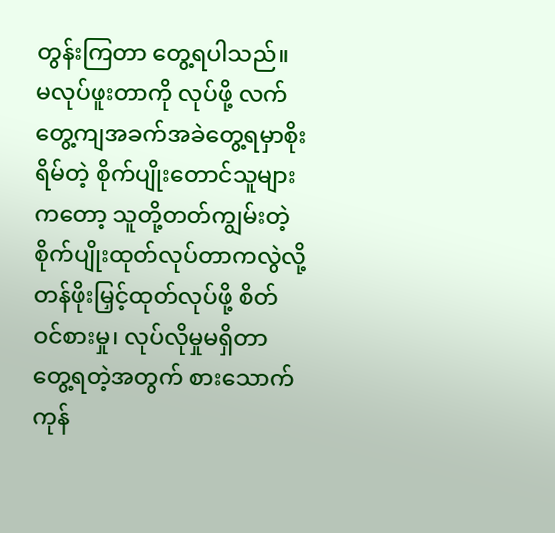တွန်းကြတာ တွေ့ရပါသည်။ မလုပ်ဖူးတာကို လုပ်ဖို့ လက်တွေ့ကျအခက်အခဲတွေ့ရမှာစိုးရိမ်တဲ့ စိုက်ပျိုးတောင်သူများကတော့ သူတို့တတ်ကျွမ်းတဲ့ စိုက်ပျိုးထုတ်လုပ်တာကလွဲလို့ တန်ဖိုးမြှင့်ထုတ်လုပ်ဖို့ စိတ်ဝင်စားမှု၊ လုပ်လိုမှုမရှိတာတွေ့ရတဲ့အတွက် စားသောက်ကုန်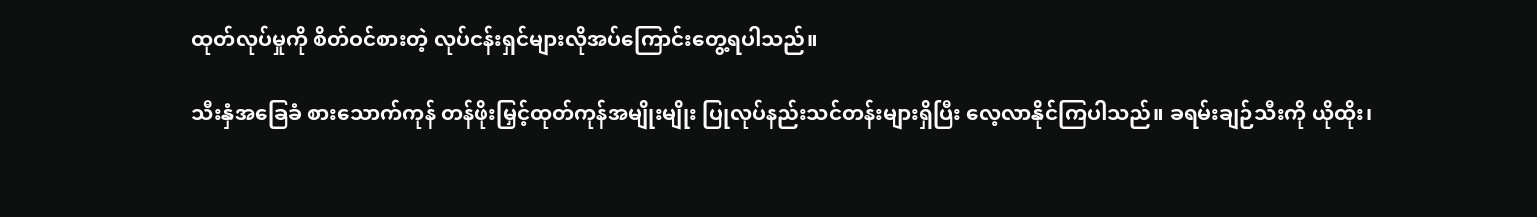ထုတ်လုပ်မှုကို စိတ်ဝင်စားတဲ့ လုပ်ငန်းရှင်များလိုအပ်ကြောင်းတွေ့ရပါသည်။

သီးနှံအခြေခံ စားသောက်ကုန် တန်ဖိုးမြှင့်ထုတ်ကုန်အမျိုးမျိုး ပြုလုပ်နည်းသင်တန်းများရှိပြီး လေ့လာနိုင်ကြပါသည်။ ခရမ်းချဉ်သီးကို ယိုထိုး၊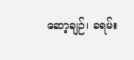ဆော့ချဉ်၊ ခရမ်း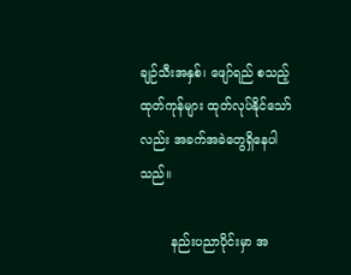ချဉ်သီးအနှစ်၊ ဖျော်ရည် စသည့်ထုတ်ကုန်များ ထုတ်လုပ်နိုင်သော်လည်း အခက်အခဲတွေရှိနေပါသည်။

        နည်းပညာပိုင်းမှာ အ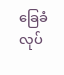ခြေခံလုပ်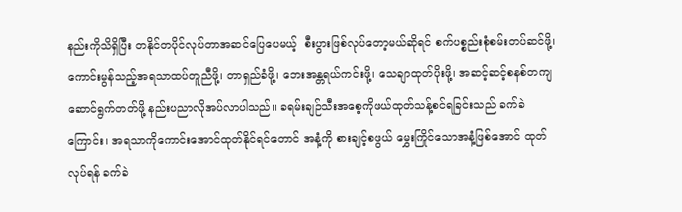နည်းကိုသိရှိပြီး တနိုင်တပိုင်လုပ်တာအဆင်ပြေပေမယ့်  စီးပွားဖြစ်လုပ်တော့မယ်ဆိုရင် စက်ပစ္စည်းစုံစမ်းတပ်ဆင်ဖို့၊ ကောင်းမွန်သည့်အရသာထပ်တူညီဖို့၊ တာရှည်ခံဖို့၊ ဘေးအန္တရယ်ကင်းဖို့၊ သေချာထုတ်ပိုးဖို့၊ အဆင့်ဆင့်စနစ်တကျဆောင်ရွက်တတ်ဖို့ နည်းပညာလိုအပ်လာပါသည်။ ခရမ်းချဉ်သီးအစေ့ကိုဖယ်ထုတ်သန့်စင်ရခြင်းသည် ခက်ခဲကြောင်း၊ အရသာကိုကောင်းအောင်ထုတ်နိုင်ရင်တောင် အနံ့ကို စားချင့်စဖွယ် မွှေးကြိုင်သောအနံ့ဖြစ်အောင် ထုတ်လုပ်ရန် ခက်ခဲ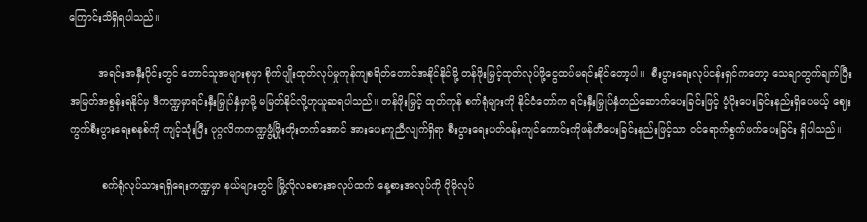ကြောင်းသိရှိရပါသည်။

         အရင်းအနှီးပိုင်းတွင် တောင်သူအများစုမှာ စိုက်ပျိုးထုတ်လုပ်မှုကုန်ကျစရိတ်တောင်အနိုင်နိုင်မို့ တန်ဖိုးမြှင့်ထုတ်လုပ်ဖို့ငွေထပ်မရင်းနိုင်တော့ပါ။  စီးပွားရေးလုပ်ငန်းရှင်ကတော့ သေချာတွက်ချက်ပြီး အမြတ်အစွန်းရနိုင်မှ ဒီကဏ္ဍမှာရင်းနှီးမြှုပ်နှံမှာမို့ မမြတ်နိုင်လို့ဟုယူဆရပါသည်။ တန်ဖိုးမြှင့် ထုတ်ကုန် စက်ရုံများကို နိုင်ငံတော်က ရင်းနှီးမြှုပ်နှံတည်ဆောက်ပေးခြင်းဖြင့် ပံ့ပိုးပေးခြင်းနည်းရှိပေမယ့် ဈေးကွက်စီးပွားရေးစနစ်ကို ကျင့်သုံးပြီး ပုဂ္ဂလိကကဏ္ဍဖွံ့ဖြိုးတိုးတက်အောင် အားပေးကူညီလျက်ရှိရာ စီးပွားရေးပတ်ဝန်းကျင်ကောင်းကိုဖန်တီပေးခြင်းနည်းဖြင့်သာ ဝင်ရောက်စွက်ဖက်ပေးခြင်း ရှိပါသည်။

          စက်ရုံလုပ်သားရရှိရေးကဏ္ဍမှာ နယ်များတွင် မြို့လိုလခစားအလုပ်ထက် နေ့စားအလုပ်ကို ပိုမိုလုပ်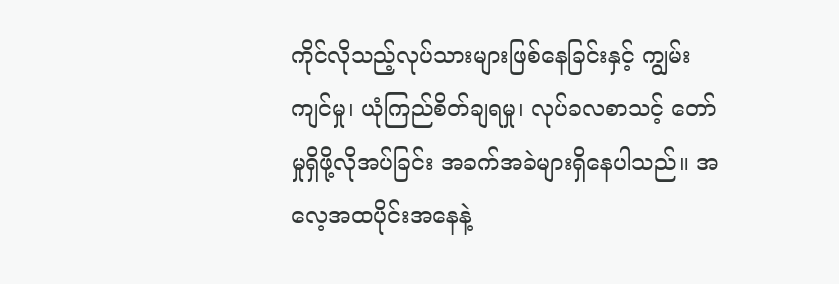ကိုင်လိုသည့်လုပ်သားများဖြစ်နေခြင်းနှင့် ကျွမ်းကျင်မှု၊ ယုံကြည်စိတ်ချရမှု၊ လုပ်ခလစာသင့် တော်မှုရှိဖို့လိုအပ်ခြင်း အခက်အခဲများရှိနေပါသည်။ အလေ့အထပိုင်းအနေနဲ့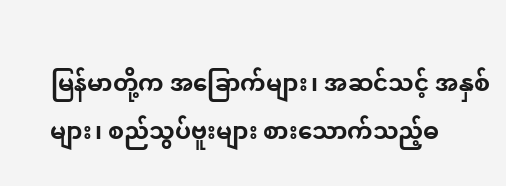မြန်မာတို့က အခြောက်များ၊ အဆင်သင့် အနှစ်များ၊ စည်သွပ်ဗူးများ စားသောက်သည့်ဓ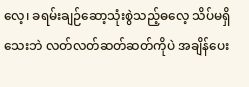လေ့၊ ခရမ်းချဉ်ဆော့သုံးစွဲသည့်ဓလေ့ သိပ်မရှိသေးဘဲ လတ်လတ်ဆတ်ဆတ်ကိုပဲ အချိန်ပေး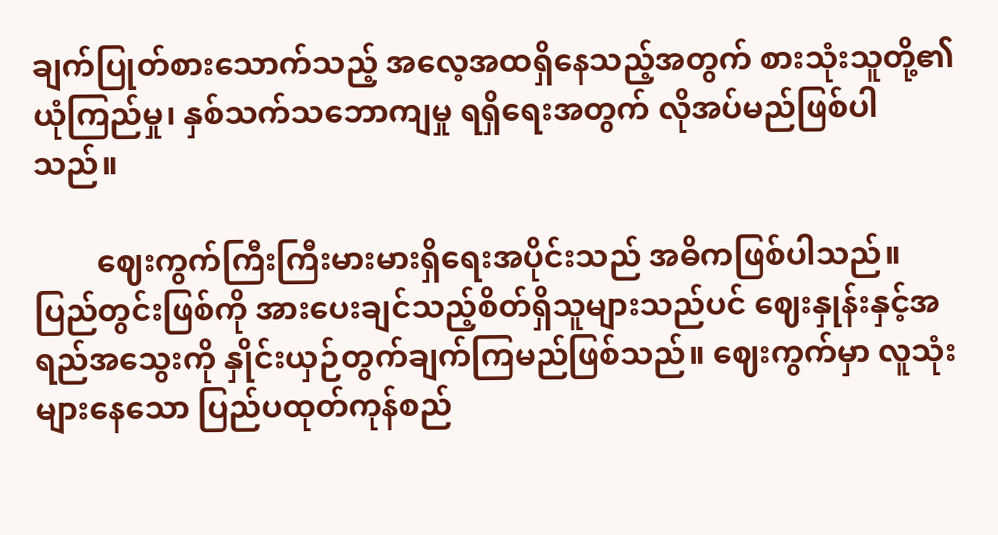ချက်ပြုတ်စားသောက်သည့် အလေ့အထရှိနေသည့်အတွက် စားသုံးသူတို့၏ ယုံကြည်မှု၊ နှစ်သက်သဘောကျမှု ရရှိရေးအတွက် လိုအပ်မည်ဖြစ်ပါသည်။

        ဈေးကွက်ကြီးကြီးမားမားရှိရေးအပိုင်းသည် အဓိကဖြစ်ပါသည်။  ပြည်တွင်းဖြစ်ကို အားပေးချင်သည့်စိတ်ရှိသူများသည်ပင် ဈေးနှုန်းနှင့်အရည်အသွေးကို နှိုင်းယှဉ်တွက်ချက်ကြမည်ဖြစ်သည်။ ဈေးကွက်မှာ လူသုံးများနေသော ပြည်ပထုတ်ကုန်စည်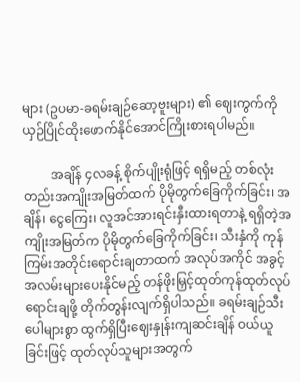များ (ဥပမာ-ခရမ်းချဉ်ဆော့ဗူးများ) ၏ ဈေးကွက်ကို ယှဉ်ပြိုင်ထိုးဖောက်နိုင်အောင်ကြိုးစားရပါမည်။

         အချိန် ၄လခန့် စိုက်ပျိုးရုံဖြင့် ရရှိမည့် တစ်လုံးတည်းအကျိုးအမြတ်ထက် ပိုမိုတွက်ခြေကိုက်ခြင်း၊ အချိန်၊ ငွေကြေး၊ လူအင်အားရင်းနှီးထားရတာနဲ့ ရရှိတဲ့အကျိုးအမြတ်က ပိုမိုတွက်ခြေကိုက်ခြင်း၊ သီးနှံကို ကုန်ကြမ်းအတိုင်းရောင်းချတာထက် အလုပ်အကိုင် အခွင့်အလမ်းများပေးနိုင်မည့် တန်ဖိုးမြှင့်ထုတ်ကုန်ထုတ်လုပ်ရောင်းချဖို့ တိုက်တွန်းလျက်ရှိပါသည်။ ခရမ်းချဉ်သီးပေါများစွာ ထွက်ရှိပြီးဈေးနှုန်းကျဆင်းချိန် ဝယ်ယူခြင်းဖြင့် ထုတ်လုပ်သူများအတွက်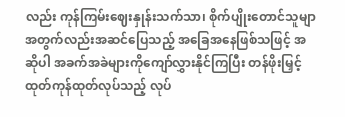လည်း ကုန်ကြမ်းဈေးနှုန်းသက်သာ၊ စိုက်ပျိုးတောင်သူမျာအတွက်လည်းအဆင်ပြေသည့် အခြေအနေဖြစ်သဖြင့် အဆိုပါ အခက်အခဲများကိုကျော်လွှားနိုင်ကြပြီး တန်ဖိုးမြှင့်ထုတ်ကုန်ထုတ်လုပ်သည့် လုပ်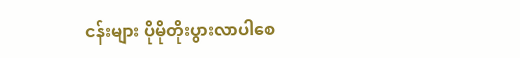ငန်းများ ပိုမိုတိုးပွားလာပါစေ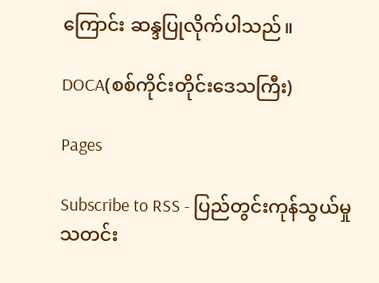ကြောင်း ဆန္ဒပြုလိုက်ပါသည်။

DOCA(စစ်ကိုင်းတိုင်းဒေသကြီး)

Pages

Subscribe to RSS - ပြည်တွင်းကုန်သွယ်မှုသတင်း